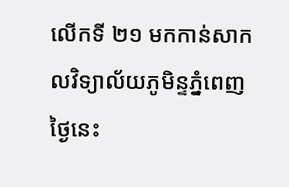លើកទី ២១ មកកាន់សាកលវិទ្យាល័យភូមិន្ទភ្នំពេញ
ថ្ងៃនេះ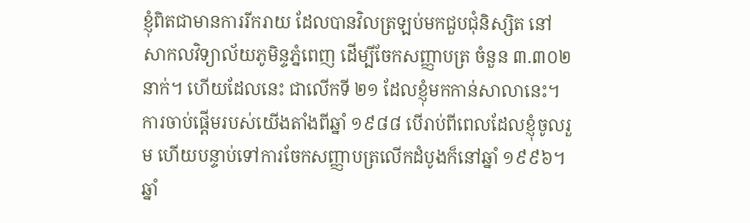ខ្ញុំពិតជាមានការរីករាយ ដែលបានវិលត្រឡប់មកជួបជុំនិស្សិត នៅសាកលវិទ្យាល័យភូមិន្ទភ្នំពេញ ដើម្បីចែកសញ្ញាបត្រ ចំនួន ៣.៣០២ នាក់។ ហើយដែលនេះ ជាលើកទី ២១ ដែលខ្ញុំមកកាន់សាលានេះ។ ការចាប់ផ្ដើមរបស់យើងតាំងពីឆ្នាំ ១៩៨៨ បើរាប់ពីពេលដែលខ្ញុំចូលរួម ហើយបន្ទាប់ទៅការចែកសញ្ញាបត្រលើកដំបូងក៏នៅឆ្នាំ ១៩៩៦។
ឆ្នាំ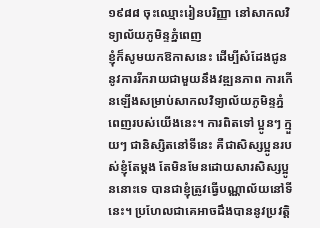១៩៨៨ ចុះឈ្មោះរៀនបរិញ្ញា នៅសាកលវិទ្យាល័យភូមិន្ទភ្នំពេញ
ខ្ញុំក៏សូមយកឱកាសនេះ ដើម្បីសំដែងជូននូវការរីករាយជាមួយនឹងវឌ្ឍនភាព ការកើនឡើងសម្រាប់សាកលវិទ្យាល័យភូមិន្ទភ្នំពេញរបស់យើងនេះ។ ការពិតទៅ ប្អូនៗ ក្មួយៗ ជានិស្សិតនៅទីនេះ គឺជាសិស្សប្អូនរបស់ខ្ញុំតែម្ដង តែមិនមែនដោយសារសិស្សប្អូននោះទេ បានជាខ្ញុំត្រូវធ្វើបណ្ណាល័យនៅទីនេះ។ ប្រហែលជាគេអាចដឹងបាននូវប្រវត្តិ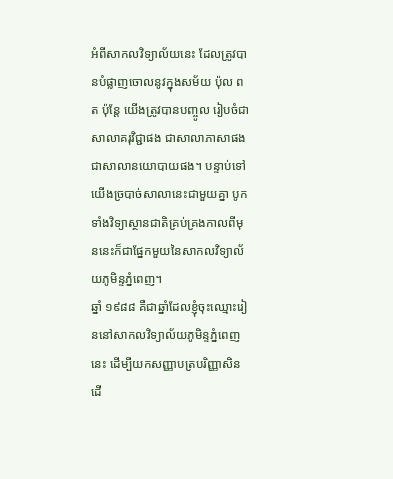អំពីសាកលវិទ្យាល័យនេះ ដែលត្រូវបានបំផ្លាញចោលនូវក្នុងសម័យ ប៉ុល ពត ប៉ុន្តែ យើងត្រូវបានបញ្ចូល រៀបចំជាសាលាគរុវិជ្ជាផង ជាសាលាភាសាផង ជាសាលានយោបាយផង។ បន្ទាប់ទៅយើងច្របាច់សាលានេះជាមួយគ្នា បូកទាំងវិទ្យាស្ថានជាតិគ្រប់គ្រងកាលពីមុននេះក៏ជាផ្នែកមួយនៃសាកលវិទ្យាល័យភូមិន្ទភ្នំពេញ។
ឆ្នាំ ១៩៨៨ គឺជាឆ្នាំដែលខ្ញុំចុះឈ្មោះរៀននៅសាកលវិទ្យាល័យភូមិន្ទភ្នំពេញនេះ ដើម្បីយកសញ្ញាបត្របរិញ្ញាសិន ដើ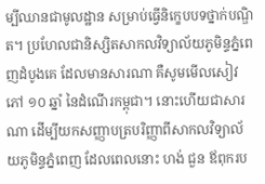ម្បីឈានជាមូលដ្ឋាន សម្រាប់ធ្វើនិក្ខេបបទថ្នាក់បណ្ឌិត។ ប្រហែលជានិស្សិតសាកលវិទ្យាល័យភូមិន្ទភ្នំពេញដំបូងគេ ដែលមានសារណា គឺសូមមើលសៀវភៅ ១០ ឆ្នាំ នៃដំណើរកម្ពុជា។ នោះហើយជាសារណា ដើម្បីយកសញ្ញាបត្របរិញ្ញាពីសាកលវិទ្យាល័យភូមិន្ទភ្នំពេញ ដែលពេលនោះ ហង់ ជួន ឪពុករប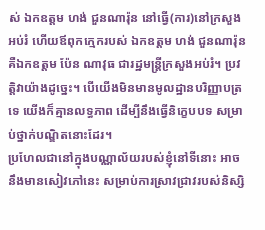ស់ ឯកឧត្តម ហង់ ជួនណារ៉ុន នៅធ្វើ(ការ)នៅក្រសួងអប់រំ ហើយឪពុកក្មេករបស់ ឯកឧត្តម ហង់ ជួនណារ៉ុន គឺឯកឧត្តម ប៉ែន ណាវុធ ជារដ្ឋមន្រ្តីក្រសួងអប់រំ។ ប្រវត្តិវាយ៉ាងដូច្នេះ។ បើយើងមិនមានមូលដ្ឋានបរិញ្ញាបត្រទេ យើងក៏គ្មានលទ្ធភាព ដើម្បីនឹងធ្វើនិក្ខេបបទ សម្រាប់ថ្នាក់បណ្ឌិតនោះដែរ។
ប្រហែលជានៅក្នុងបណ្ណាល័យរបស់ខ្ញុំនៅទីនោះ អាចនឹងមានសៀវភៅនេះ សម្រាប់ការស្រាវជ្រាវរបស់និស្សិ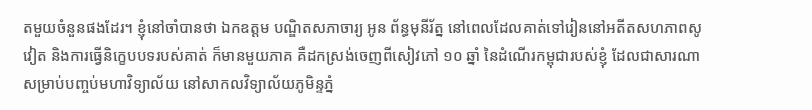តមួយចំនួនផងដែរ។ ខ្ញុំនៅចាំបានថា ឯកឧត្តម បណ្ឌិតសភាចារ្យ អូន ព័ន្ធមុនីរ័ត្ន នៅពេលដែលគាត់ទៅរៀននៅអតីតសហភាពសូវៀត និងការធ្វើនិក្ខេបបទរបស់គាត់ ក៏មានមួយភាគ គឺដកស្រង់ចេញពីសៀវភៅ ១០ ឆ្នាំ នៃដំណើរកម្ពុជារបស់ខ្ញុំ ដែលជាសារណា សម្រាប់បញ្ចប់មហាវិទ្យាល័យ នៅសាកលវិទ្យាល័យភូមិន្ទភ្នំ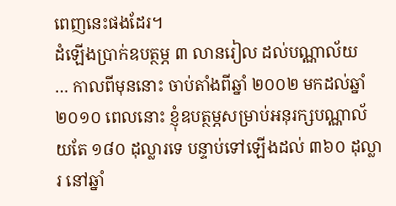ពេញនេះផងដែរ។
ដំឡើងប្រាក់ឧបត្ថម្ភ ៣ លានរៀល ដល់បណ្ណាល័យ
… កាលពីមុននោះ ចាប់តាំងពីឆ្នាំ ២០០២ មកដល់ឆ្នាំ ២០១០ ពេលនោះ ខ្ញុំឧបត្ថម្ភសម្រាប់អនុរក្សបណ្ណាល័យតែ ១៨០ ដុល្លារទេ បន្ទាប់ទៅឡើងដល់ ៣៦០ ដុល្លារ នៅឆ្នាំ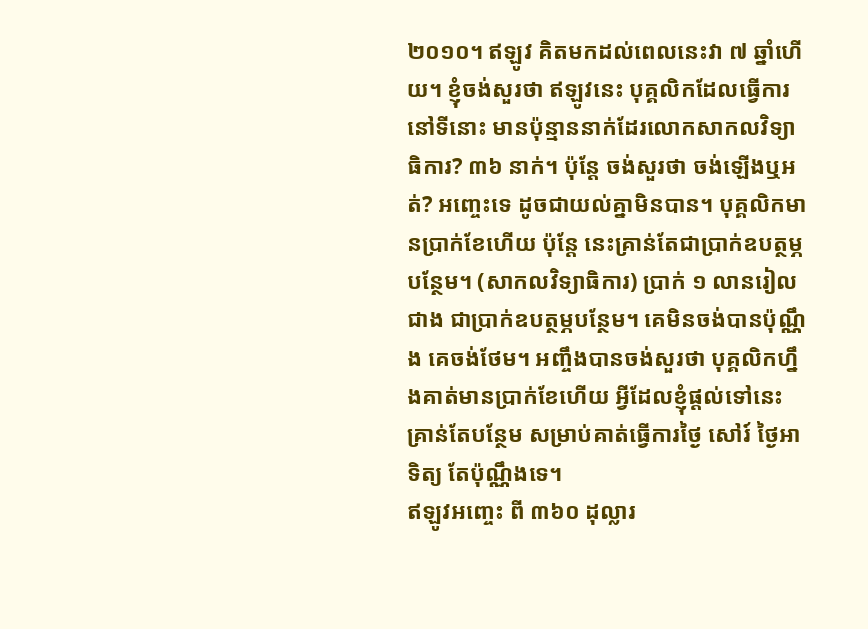២០១០។ ឥឡូវ គិតមកដល់ពេលនេះវា ៧ ឆ្នាំហើយ។ ខ្ញុំចង់សួរថា ឥឡូវនេះ បុគ្គលិកដែលធ្វើការនៅទីនោះ មានប៉ុន្មាននាក់ដែរលោកសាកលវិទ្យាធិការ? ៣៦ នាក់។ ប៉ុន្តែ ចង់សួរថា ចង់ឡើងឬអត់? អញ្ចេះទេ ដូចជាយល់គ្នាមិនបាន។ បុគ្គលិកមានប្រាក់ខែហើយ ប៉ុន្តែ នេះគ្រាន់តែជាប្រាក់ឧបត្ថម្ភបន្ថែម។ (សាកលវិទ្យាធិការ) ប្រាក់ ១ លានរៀលជាង ជាប្រាក់ឧបត្ថម្ភបន្ថែម។ គេមិនចង់បានប៉ុណ្ណឹង គេចង់ថែម។ អញ្ចឹងបានចង់សួរថា បុគ្គលិកហ្នឹងគាត់មានប្រាក់ខែហើយ អ្វីដែលខ្ញុំផ្ដល់ទៅនេះ គ្រាន់តែបន្ថែម សម្រាប់គាត់ធ្វើការថ្ងៃ សៅរ៍ ថ្ងៃអាទិត្យ តែប៉ុណ្ណឹងទេ។
ឥឡូវអញ្ចេះ ពី ៣៦០ ដុល្លារ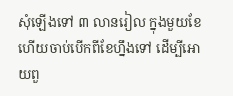សុំឡើងទៅ ៣ លានរៀល ក្នុងមួយខែ ហើយចាប់បើកពីខែហ្នឹងទៅ ដើម្បីអោយពួ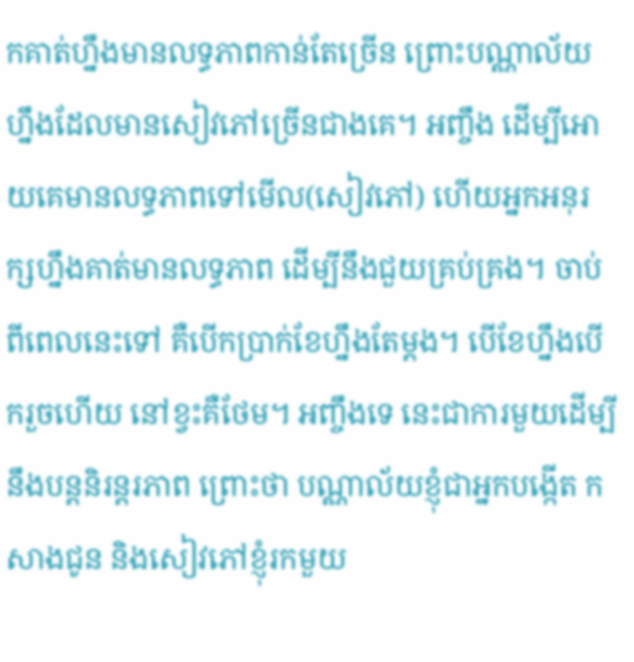កគាត់ហ្នឹងមានលទ្ធភាពកាន់តែច្រើន ព្រោះបណ្ណាល័យហ្នឹងដែលមានសៀវភៅច្រើនជាងគេ។ អញ្ចឹង ដើម្បីអោយគេមានលទ្ធភាពទៅមើល(សៀវភៅ) ហើយអ្នកអនុរក្សហ្នឹងគាត់មានលទ្ធភាព ដើម្បីនឹងជួយគ្រប់គ្រង។ ចាប់ពីពេលនេះទៅ គឺបើកប្រាក់ខែហ្នឹងតែម្ដង។ បើខែហ្នឹងបើករួចហើយ នៅខ្វះគឺថែម។ អញ្ចឹងទេ នេះជាការមួយដើម្បីនឹងបន្តនិរន្តរភាព ព្រោះថា បណ្ណាល័យខ្ញុំជាអ្នកបង្កើត កសាងជូន និងសៀវភៅខ្ញុំរកមួយ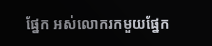ផ្នែក អស់លោករកមួយផ្នែក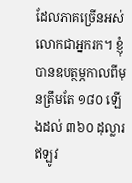ដែលភាគច្រើនអស់លោកជាអ្នករក។ ខ្ញុំបានឧបត្ថម្ភកាលពីមុនត្រឹមតែ ១៨០ ឡើងដល់ ៣៦០ ដុល្លារ ឥឡូវ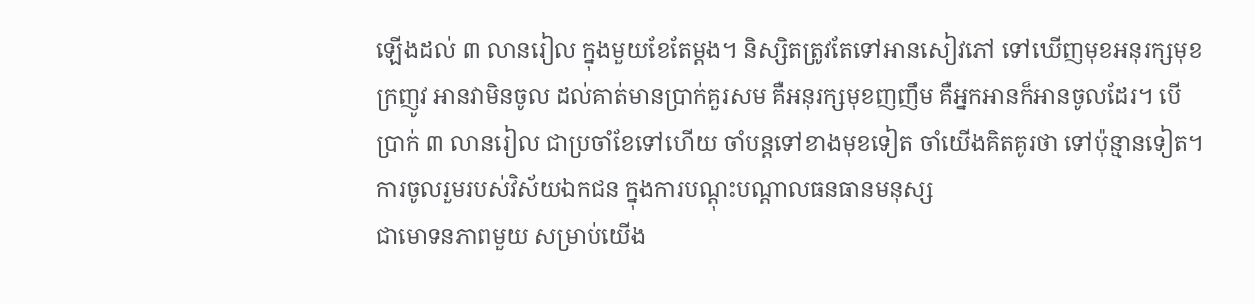ឡើងដល់ ៣ លានរៀល ក្នុងមួយខែតែម្ដង។ និស្សិតត្រូវតែទៅអានសៀវភៅ ទៅឃើញមុខអនុរក្សមុខក្រញូវ អានវាមិនចូល ដល់គាត់មានប្រាក់គួរសម គឺអនុរក្សមុខញញឹម គឺអ្នកអានក៏អានចូលដែរ។ បើប្រាក់ ៣ លានរៀល ជាប្រចាំខែទៅហើយ ចាំបន្តទៅខាងមុខទៀត ចាំយើងគិតគូរថា ទៅប៉ុន្មានទៀត។
ការចូលរួមរបស់វិស័យឯកជន ក្នុងការបណ្ដុះបណ្ដាលធនធានមនុស្ស
ជាមោទនភាពមួយ សម្រាប់យើង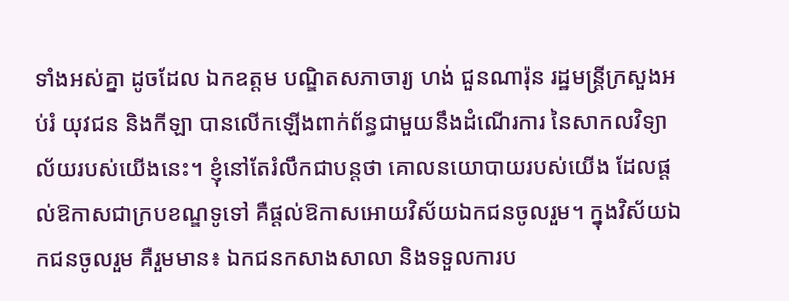ទាំងអស់គ្នា ដូចដែល ឯកឧត្តម បណ្ឌិតសភាចារ្យ ហង់ ជួនណារ៉ុន រដ្ឋមន្រ្តីក្រសួងអប់រំ យុវជន និងកីឡា បានលើកឡើងពាក់ព័ន្ធជាមួយនឹងដំណើរការ នៃសាកលវិទ្យាល័យរបស់យើងនេះ។ ខ្ញុំនៅតែរំលឹកជាបន្តថា គោលនយោបាយរបស់យើង ដែលផ្ដល់ឱកាសជាក្របខណ្ឌទូទៅ គឺផ្ដល់ឱកាសអោយវិស័យឯកជនចូលរួម។ ក្នុងវិស័យឯកជនចូលរួម គឺរួមមាន៖ ឯកជនកសាងសាលា និងទទួលការប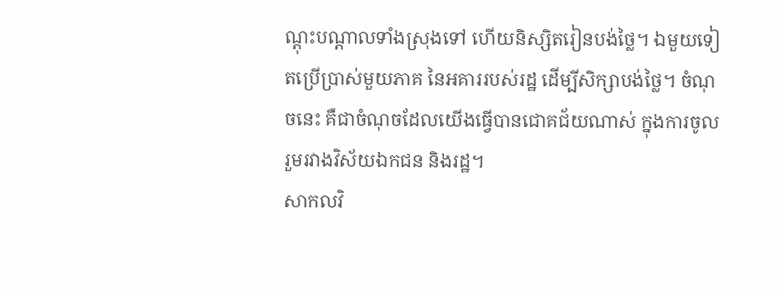ណ្ដុះបណ្ដាលទាំងស្រុងទៅ ហើយនិស្សិតរៀនបង់ថ្លៃ។ ឯមួយទៀតប្រើប្រាស់មួយភាគ នៃអគាររបស់រដ្ឋ ដើម្បីសិក្សាបង់ថ្លៃ។ ចំណុចនេះ គឺជាចំណុចដែលយើងធ្វើបានជោគជ័យណាស់ ក្នុងការចូលរួមរវាងវិស័យឯកជន និងរដ្ឋ។
សាកលវិ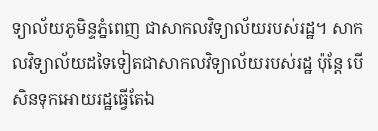ទ្យាល័យភូមិន្ទភ្នំពេញ ជាសាកលវិទ្យាល័យរបស់រដ្ឋ។ សាកលវិទ្យាល័យដទៃទៀតជាសាកលវិទ្យាល័យរបស់រដ្ឋ ប៉ុន្តែ បើសិនទុកអោយរដ្ឋធ្វើតែឯ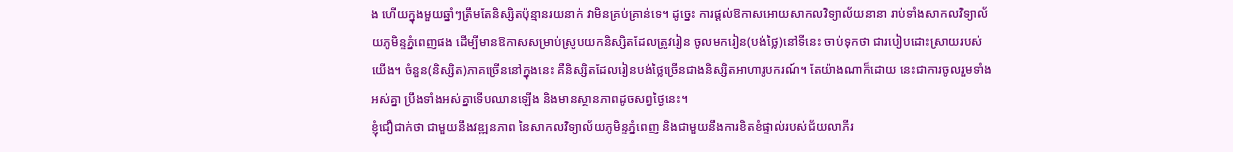ង ហើយក្នុងមួយឆ្នាំៗត្រឹមតែនិស្សិតប៉ុន្មានរយនាក់ វាមិនគ្រប់គ្រាន់ទេ។ ដូច្នេះ ការផ្ដល់ឱកាសអោយសាកលវិទ្យាល័យនានា រាប់ទាំងសាកលវិទ្យាល័យភូមិន្ទភ្នំពេញផង ដើម្បីមានឱកាសសម្រាប់ស្រូបយកនិស្សិតដែលត្រូវរៀន ចូលមករៀន(បង់ថ្លៃ)នៅទីនេះ ចាប់ទុកថា ជារបៀបដោះស្រាយរបស់យើង។ ចំនួន(និស្សិត)ភាគច្រើននៅក្នុងនេះ គឺនិស្សិតដែលរៀនបង់ថ្លៃច្រើនជាងនិស្សិតអាហារូបករណ៍។ តែយ៉ាងណាក៏ដោយ នេះជាការចូលរួមទាំងអស់គ្នា ប្រឹងទាំងអស់គ្នាទើបឈានឡើង និងមានស្ថានភាពដូចសព្វថ្ងៃនេះ។
ខ្ញុំជឿជាក់ថា ជាមួយនឹងវឌ្ឍនភាព នៃសាកលវិទ្យាល័យភូមិន្ទភ្នំពេញ និងជាមួយនឹងការខិតខំផ្ទាល់របស់ជ័យលាភីរ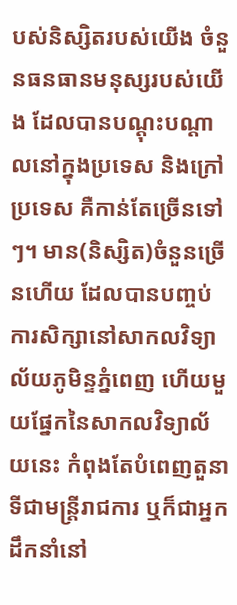បស់និស្សិតរបស់យើង ចំនួនធនធានមនុស្សរបស់យើង ដែលបានបណ្ដុះបណ្ដាលនៅក្នុងប្រទេស និងក្រៅប្រទេស គឺកាន់តែច្រើនទៅៗ។ មាន(និស្សិត)ចំនួនច្រើនហើយ ដែលបានបញ្ចប់ការសិក្សានៅសាកលវិទ្យាល័យភូមិន្ទភ្នំពេញ ហើយមួយផ្នែកនៃសាកលវិទ្យាល័យនេះ កំពុងតែបំពេញតួនាទីជាមន្រ្តីរាជការ ឬក៏ជាអ្នកដឹកនាំនៅ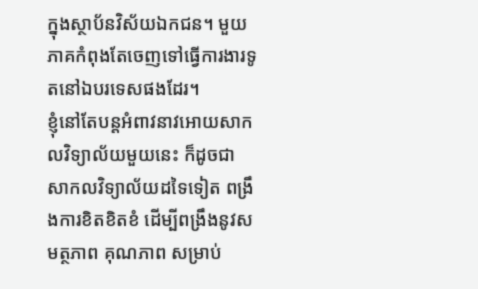ក្នុងស្ថាប័នវិស័យឯកជន។ មួយភាគកំពុងតែចេញទៅធ្វើការងារទូតនៅឯបរទេសផងដែរ។
ខ្ញុំនៅតែបន្តអំពាវនាវអោយសាកលវិទ្យាល័យមួយនេះ ក៏ដូចជា សាកលវិទ្យាល័យដទៃទៀត ពង្រឹងការខិតខិតខំ ដើម្បីពង្រឹងនូវសមត្ថភាព គុណភាព សម្រាប់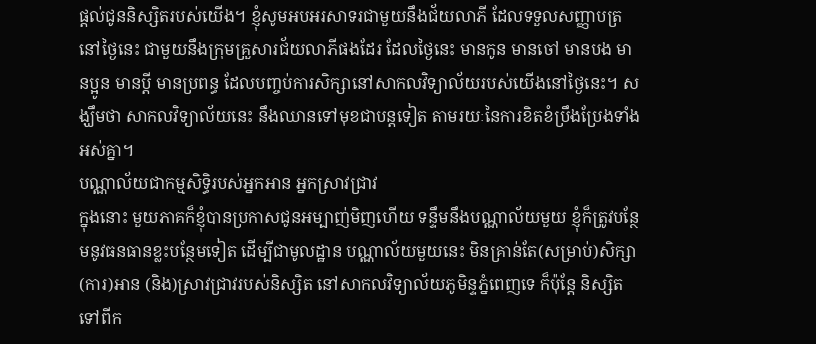ផ្ដល់ជូននិស្សិតរបស់យើង។ ខ្ញុំសូមអបអរសាទរជាមួយនឹងជ័យលាភី ដែលទទួលសញ្ញាបត្រនៅថ្ងៃនេះ ជាមួយនឹងក្រុមគ្រួសារជ័យលាភីផងដែរ ដែលថ្ងៃនេះ មានកូន មានចៅ មានបង មានប្អូន មានប្ដី មានប្រពន្ធ ដែលបញ្ចប់ការសិក្សានៅសាកលវិទ្យាល័យរបស់យើងនៅថ្ងៃនេះ។ សង្ឃឹមថា សាកលវិទ្យាល័យនេះ នឹងឈានទៅមុខជាបន្តទៀត តាមរយៈនៃការខិតខំប្រឹងប្រែងទាំងអស់គ្នា។
បណ្ណាល័យជាកម្មសិទ្ធិរបស់អ្នកអាន អ្នកស្រាវជ្រាវ
ក្នុងនោះ មួយភាគក៏ខ្ញុំបានប្រកាសជូនអម្បាញ់មិញហើយ ទន្ទឹមនឹងបណ្ណាល័យមួយ ខ្ញុំក៏ត្រូវបន្ថែមនូវធនធានខ្លះបន្ថែមទៀត ដើម្បីជាមូលដ្ឋាន បណ្ណាល័យមួយនេះ មិនគ្រាន់តែ(សម្រាប់)សិក្សា (ការ)អាន (និង)ស្រាវជ្រាវរបស់និស្សិត នៅសាកលវិទ្យាល័យភូមិន្ទភ្នំពេញទេ ក៏ប៉ុន្តែ និស្សិតទៅពីក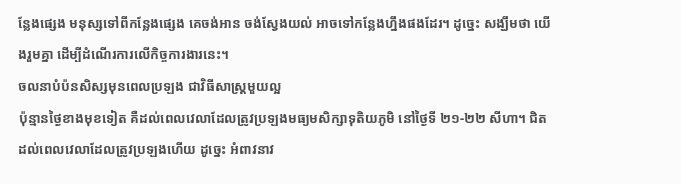ន្លែងផ្សេង មនុស្សទៅពីកន្លែងផ្សេង គេចង់អាន ចង់ស្វែងយល់ អាចទៅកន្លែងហ្នឹងផងដែរ។ ដូច្នេះ សង្ឃឹមថា យើងរួមគ្នា ដើម្បីដំណើរការលើកិច្ចការងារនេះ។
ចលនាបំប៉នសិស្សមុនពេលប្រឡង ជាវិធីសាស្ត្រមួយល្អ
ប៉ុន្មានថ្ងៃខាងមុខទៀត គឺដល់ពេលវេលាដែលត្រូវប្រឡងមធ្យមសិក្សាទុតិយភូមិ នៅថ្ងៃទី ២១-២២ សីហា។ ជិតដល់ពេលវេលាដែលត្រូវប្រឡងហើយ ដូច្នេះ អំពាវនាវ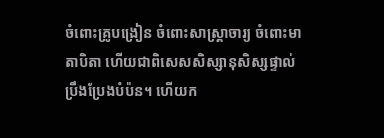ចំពោះគ្រូបង្រៀន ចំពោះសាស្រ្តាចារ្យ ចំពោះមាតាបិតា ហើយជាពិសេសសិស្សានុសិស្សផ្ទាល់ ប្រឹងប្រែងបំប៉ន។ ហើយក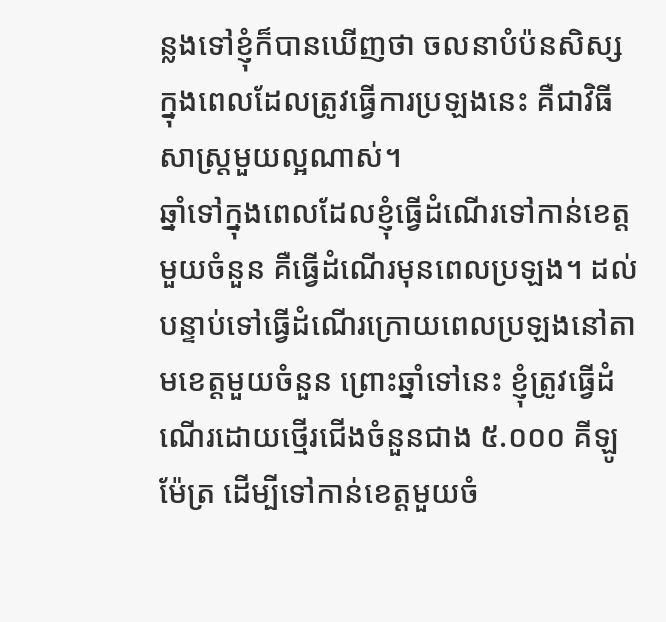ន្លងទៅខ្ញុំក៏បានឃើញថា ចលនាបំប៉នសិស្សក្នុងពេលដែលត្រូវធ្វើការប្រឡងនេះ គឺជាវិធីសាស្រ្តមួយល្អណាស់។
ឆ្នាំទៅក្នុងពេលដែលខ្ញុំធ្វើដំណើរទៅកាន់ខេត្តមួយចំនួន គឺធ្វើដំណើរមុនពេលប្រឡង។ ដល់បន្ទាប់ទៅធ្វើដំណើរក្រោយពេលប្រឡងនៅតាមខេត្តមួយចំនួន ព្រោះឆ្នាំទៅនេះ ខ្ញុំត្រូវធ្វើដំណើរដោយថ្មើរជើងចំនួនជាង ៥.០០០ គីឡូម៉ែត្រ ដើម្បីទៅកាន់ខេត្តមួយចំ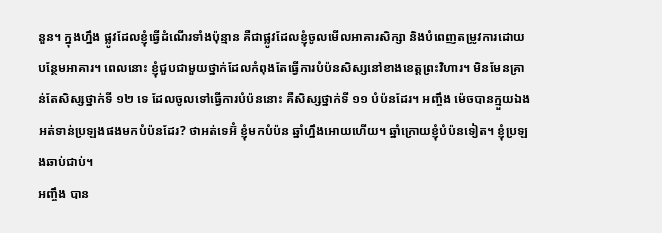នួន។ ក្នុងហ្នឹង ផ្លូវដែលខ្ញុំធ្វើដំណើរទាំងប៉ុន្មាន គឺជាផ្លូវដែលខ្ញុំចូលមើលអាគារសិក្សា និងបំពេញតម្រូវការដោយបន្ថែមអាគារ។ ពេលនោះ ខ្ញុំជួបជាមួយថ្នាក់ដែលកំពុងតែធ្វើការបំប៉នសិស្សនៅខាងខេត្តព្រះវិហារ។ មិនមែនគ្រាន់តែសិស្សថ្នាក់ទី ១២ ទេ ដែលចូលទៅធ្វើការបំប៉ននោះ គឺសិស្សថ្នាក់ទី ១១ បំប៉នដែរ។ អញ្ចឹង ម៉េចបានក្មួយឯងអត់ទាន់ប្រឡងផងមកបំប៉នដែរ? ថាអត់ទេអ៊ំ ខ្ញុំមកបំប៉ន ឆ្នាំហ្នឹងអោយហើយ។ ឆ្នាំក្រោយខ្ញុំបំប៉នទៀត។ ខ្ញុំប្រឡងឆាប់ជាប់។
អញ្ចឹង បាន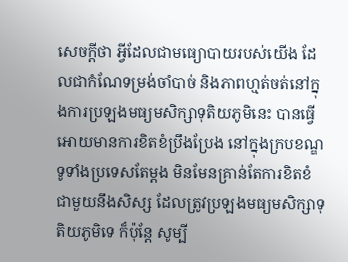សេចក្តីថា អ្វីដែលជាមធ្យោបាយរបស់យើង ដែលជាកំណែទម្រង់ចាំបាច់ និងភាពហ្មត់ចត់នៅក្នុងការប្រឡងមធ្យមសិក្សាទុតិយភូមិនេះ បានធ្វើអោយមានការខិតខំប្រឹងប្រែង នៅក្នុងក្របខណ្ឌទូទាំងប្រទេសតែម្តង មិនមែនគ្រាន់តែការខិតខំជាមួយនឹងសិស្ស ដែលត្រូវប្រឡងមធ្យមសិក្សាទុតិយភូមិទេ ក៏ប៉ុន្តែ សូម្បី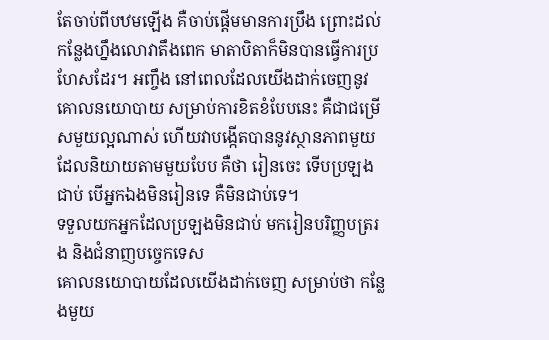តែចាប់ពីបឋមឡើង គឺចាប់ផ្តើមមានការប្រឹង ព្រោះដល់កន្លែងហ្នឹងលោវាតឹងពេក មាតាបិតាក៏មិនបានធ្វើការប្រហែសដែរ។ អញ្ចឹង នៅពេលដែលយើងដាក់ចេញនូវគោលនយោបាយ សម្រាប់ការខិតខំបែបនេះ គឺជាជម្រើសមួយល្អណាស់ ហើយវាបង្កើតបាននូវស្ថានភាពមួយ ដែលនិយាយតាមមួយបែប គឺថា រៀនចេះ ទើបប្រឡងជាប់ បើអ្នកឯងមិនរៀនទេ គឺមិនជាប់ទេ។
ទទួលយកអ្នកដែលប្រឡងមិនជាប់ មករៀនបរិញ្ញបត្ររង និងជំនាញបច្ចេកទេស
គោលនយោបាយដែលយើងដាក់ចេញ សម្រាប់ថា កន្លែងមួយ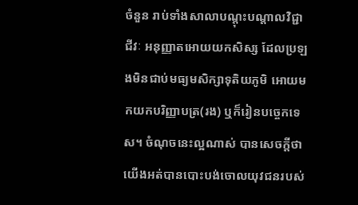ចំនួន រាប់ទាំងសាលាបណ្តុះបណ្តាលវិជ្ជាជីវៈ អនុញ្ញាតអោយយកសិស្ស ដែលប្រឡងមិនជាប់មធ្យមសិក្សាទុតិយភូមិ អោយមកយកបរិញ្ញាបត្រ(រង) ឬក៏រៀនបច្ចេកទេស។ ចំណុចនេះល្អណាស់ បានសេចក្តីថា យើងអត់បានបោះបង់ចោលយុវជនរបស់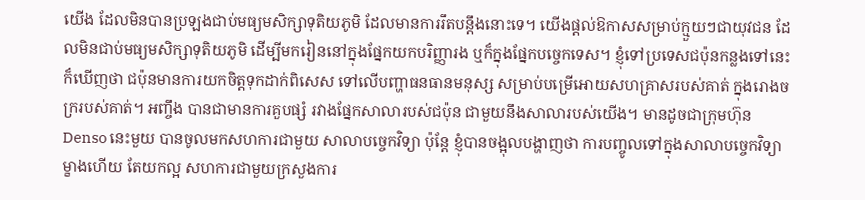យើង ដែលមិនបានប្រឡងជាប់មធ្យមសិក្សាទុតិយភូមិ ដែលមានការរឹតបន្តឹងនោះទេ។ យើងផ្តល់ឱកាសសម្រាប់ក្មួយៗជាយុវជន ដែលមិនជាប់មធ្យមសិក្សាទុតិយភូមិ ដើម្បីមករៀននៅក្នុងផ្នែកយកបរិញ្ញារង ឬក៏ក្នុងផ្នែកបច្ចេកទេស។ ខ្ញុំទៅប្រទេសជប៉ុនកន្លងទៅនេះក៏ឃើញថា ជប៉ុនមានការយកចិត្តទុកដាក់ពិសេស ទៅលើបញ្ហាធនធានមនុស្ស សម្រាប់បម្រើអោយសហគ្រាសរបស់គាត់ ក្នុងរោងចក្ររបស់គាត់។ អញ្ចឹង បានជាមានការគួបផ្សំ រវាងផ្នែកសាលារបស់ជប៉ុន ជាមួយនឹងសាលារបស់យើង។ មានដូចជាក្រុមហ៊ុន Denso នេះមួយ បានចូលមកសហការជាមួយ សាលាបច្ចេកវិទ្យា ប៉ុន្តែ ខ្ញុំបានចង្អុលបង្ហាញថា ការបញ្ចូលទៅក្នុងសាលាបច្ចេកវិទ្យាម្ខាងហើយ តែយកល្អ សហការជាមួយក្រសួងការ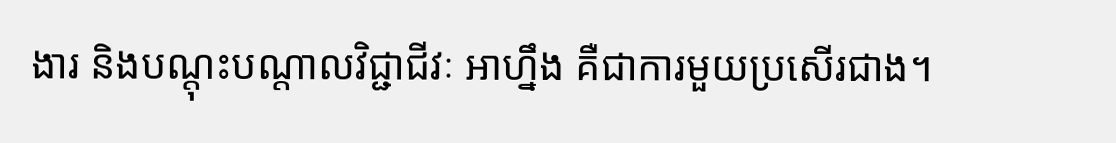ងារ និងបណ្តុះបណ្តាលវិជ្ជាជីវៈ អាហ្នឹង គឺជាការមួយប្រសើរជាង។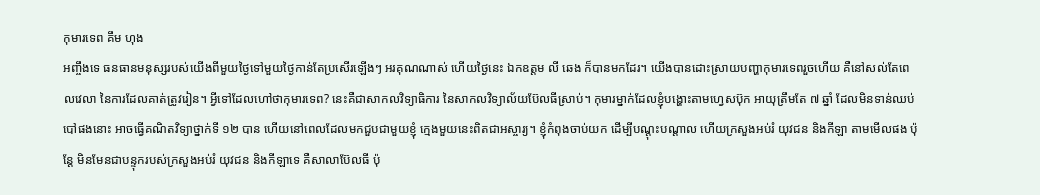កុមារទេព គឹម ហុង
អញ្ចឹងទេ ធនធានមនុស្សរបស់យើងពីមួយថ្ងៃទៅមួយថ្ងៃកាន់តែប្រសើរឡើងៗ អរគុណណាស់ ហើយថ្ងៃនេះ ឯកឧត្តម លី ឆេង ក៏បានមកដែរ។ យើងបានដោះស្រាយបញ្ហាកុមារទេពរួចហើយ គឺនៅសល់តែពេលវេលា នៃការដែលគាត់ត្រូវរៀន។ អ្វីទៅដែលហៅថាកុមារទេព? នេះគឺជាសាកលវិទ្យាធិការ នៃសាកលវិទ្យាល័យប៊ែលធីស្រាប់។ កុមារម្នាក់ដែលខ្ញុំបង្ហោះតាមហ្វេសប៊ុក អាយុត្រឹមតែ ៧ ឆ្នាំ ដែលមិនទាន់ឈប់បៅផងនោះ អាចធ្វើគណិតវិទ្យាថ្នាក់ទី ១២ បាន ហើយនៅពេលដែលមកជួបជាមួយខ្ញុំ ក្មេងមួយនេះពិតជាអស្ចារ្យ។ ខ្ញុំកំពុងចាប់យក ដើម្បីបណ្តុះបណ្តាល ហើយក្រសួងអប់រំ យុវជន និងកីឡា តាមមើលផង ប៉ុន្តែ មិនមែនជាបន្ទុករបស់ក្រសួងអប់រំ យុវជន និងកីឡាទេ គឺសាលាប៊ែលធី ប៉ុ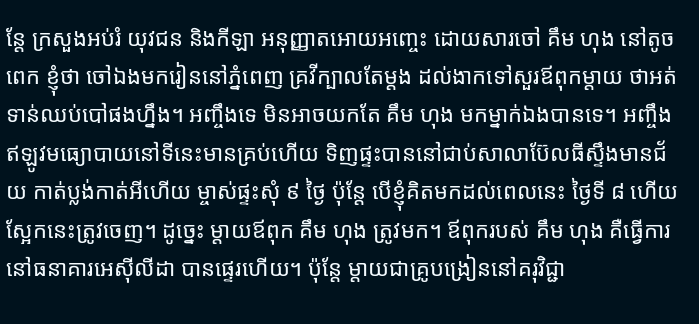ន្តែ ក្រសួងអប់រំ យុវជន និងកីឡា អនុញ្ញាតអោយអញ្ចេះ ដោយសារចៅ គឹម ហុង នៅតូចពេក ខ្ញុំថា ចៅឯងមករៀននៅភ្នំពេញ គ្រវីក្បាលតែម្តង ដល់ងាកទៅសួរឪពុកម្តាយ ថាអត់ទាន់ឈប់បៅផងហ្នឹង។ អញ្ចឹងទេ មិនអាចយកតែ គឹម ហុង មកម្នាក់ឯងបានទេ។ អញ្ចឹងឥឡូវមធ្យោបាយនៅទីនេះមានគ្រប់ហើយ ទិញផ្ទះបាននៅជាប់សាលាប៊ែលធីស្ទឹងមានជ័យ កាត់ប្លង់កាត់អីហើយ ម្ចាស់ផ្ទះសុំ ៩ ថ្ងៃ ប៉ុន្តែ បើខ្ញុំគិតមកដល់ពេលនេះ ថ្ងៃទី ៨ ហើយស្អែកនេះត្រូវចេញ។ ដូច្នេះ ម្តាយឪពុក គឹម ហុង ត្រូវមក។ ឪពុករបស់ គឹម ហុង គឺធ្វើការ នៅធនាគារអេស៊ីលីដា បានផ្ទេរហើយ។ ប៉ុន្តែ ម្តាយជាគ្រូបង្រៀននៅគរុវិជ្ជា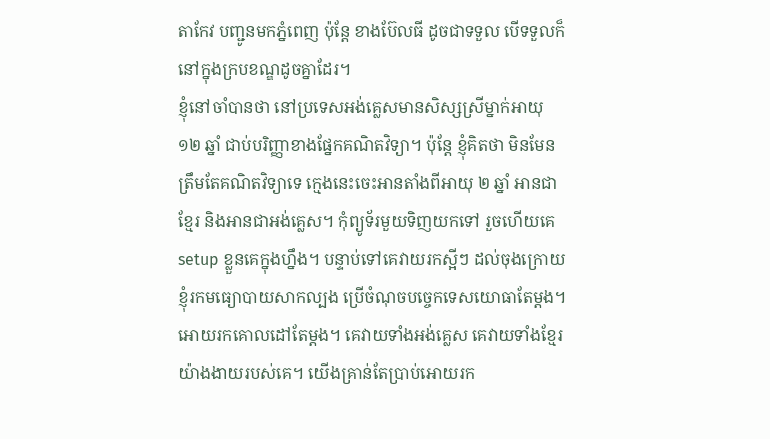តាកែវ បញ្ជូនមកភ្នំពេញ ប៉ុន្តែ ខាងប៊ែលធី ដូចជាទទួល បើទទួលក៏នៅក្នុងក្របខណ្ឌដូចគ្នាដែរ។
ខ្ញុំនៅចាំបានថា នៅប្រទេសអង់គ្លេសមានសិស្សស្រីម្នាក់អាយុ ១២ ឆ្នាំ ជាប់បរិញ្ញាខាងផ្នែកគណិតវិទ្យា។ ប៉ុន្តែ ខ្ញុំគិតថា មិនមែនត្រឹមតែគណិតវិទ្យាទេ ក្មេងនេះចេះអានតាំងពីអាយុ ២ ឆ្នាំ អានជាខ្មែរ និងអានជាអង់គ្លេស។ កុំព្យូទ័រមួយទិញយកទៅ រួចហើយគេ setup ខ្លួនគេក្នុងហ្នឹង។ បន្ទាប់ទៅគេវាយរកស្អីៗ ដល់ចុងក្រោយ ខ្ញុំរកមធ្យោបាយសាកល្បង ប្រើចំណុចបច្ចេកទេសយោធាតែម្តង។ អោយរកគោលដៅតែម្តង។ គេវាយទាំងអង់គ្លេស គេវាយទាំងខ្មែរ យ៉ាងងាយរបស់គេ។ យើងគ្រាន់តែប្រាប់អោយរក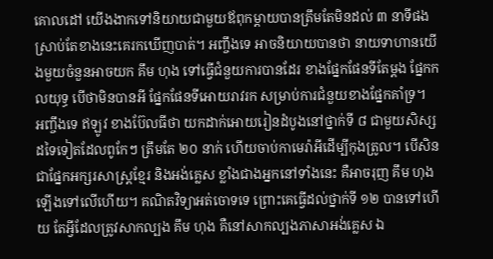គោលដៅ យើងងាកទៅនិយាយជាមួយឪពុកម្តាយបានត្រឹមតែមិនដល់ ៣ នាទីផង ស្រាប់តែខាងនេះគេរកឃើញបាត់។ អញ្ចឹងទេ អាចនិយាយបានថា នាយទាហានយើងមួយចំនួនអាចយក គឹម ហុង ទៅធ្វើជំនួយការបានដែរ ខាងផ្នែកផែនទីតែម្តង ផ្នែកកលយុទ្ធ បើថាមិនបានអី ផ្នែកផែនទីអោយរាវរក សម្រាប់ការជំនួយខាងផ្នែកគាំទ្រ។
អញ្ចឹងទេ ឥឡូវ ខាងប៊ែលធីថា យកដាក់អោយរៀនដំបូងនៅថ្នាក់ទី ៨ ជាមួយសិស្សដទៃទៀតដែលពូកែៗ ត្រឹមតែ ២០ នាក់ ហើយចាប់កាមេរ៉ាអីដើម្បីកុងត្រូល។ បើសិនជាផ្នែកអក្សរសាស្ត្រខ្មែរ និងអង់គ្លេស ខ្លាំងជាងអ្នកនៅទាំងនេះ គឺអាចរុញ គឹម ហុង ឡើងទៅលើហើយ។ គណិតវិទ្យាអត់ចោទទេ ព្រោះគេធ្វើដល់ថ្នាក់ទី ១២ បានទៅហើយ តែអ្វីដែលត្រូវសាកល្បង គឹម ហុង គឺនៅសាកល្បងភាសាអង់គ្លេស ឯ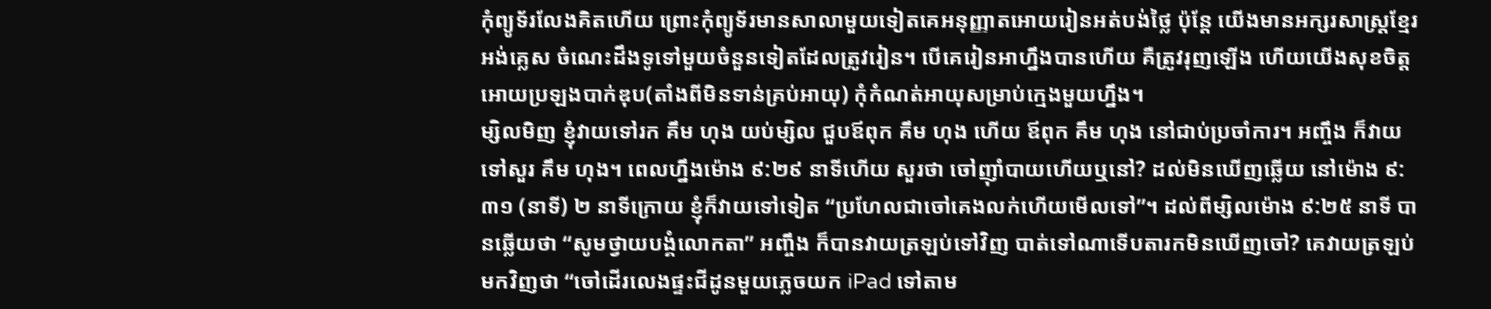កុំព្យូទ័រលែងគិតហើយ ព្រោះកុំព្យូទ័រមានសាលាមួយទៀតគេអនុញ្ញាតអោយរៀនអត់បង់ថ្លៃ ប៉ុន្តែ យើងមានអក្សរសាស្ត្រខ្មែរ អង់គ្លេស ចំណេះដឹងទូទៅមួយចំនួនទៀតដែលត្រូវរៀន។ បើគេរៀនអាហ្នឹងបានហើយ គឺត្រូវរុញឡើង ហើយយើងសុខចិត្តអោយប្រឡងបាក់ឌុប(តាំងពីមិនទាន់គ្រប់អាយុ) កុំកំណត់អាយុសម្រាប់ក្មេងមួយហ្នឹង។
ម្សិលមិញ ខ្ញុំវាយទៅរក គឹម ហុង យប់ម្សិល ជួបឪពុក គឹម ហុង ហើយ ឪពុក គឹម ហុង នៅជាប់ប្រចាំការ។ អញ្ចឹង ក៏វាយទៅសួរ គឹម ហុង។ ពេលហ្នឹងម៉ោង ៩:២៩ នាទីហើយ សួរថា ចៅញ៉ាំបាយហើយឬនៅ? ដល់មិនឃើញឆ្លើយ នៅម៉ោង ៩:៣១ (នាទី) ២ នាទីក្រោយ ខ្ញុំក៏វាយទៅទៀត “ប្រហែលជាចៅគេងលក់ហើយមើលទៅ”។ ដល់ពីម្សិលម៉ោង ៩:២៥ នាទី បានឆ្លើយថា “សូមថ្វាយបង្គំលោកតា” អញ្ចឹង ក៏បានវាយត្រឡប់ទៅវិញ បាត់ទៅណាទើបតារកមិនឃើញចៅ? គេវាយត្រឡប់មកវិញថា “ចៅដើរលេងផ្ទះជីដូនមួយភ្លេចយក iPad ទៅតាម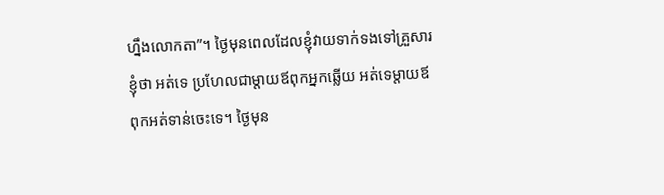ហ្នឹងលោកតា”។ ថ្ងៃមុនពេលដែលខ្ញុំវាយទាក់ទងទៅគ្រួសារ ខ្ញុំថា អត់ទេ ប្រហែលជាម្តាយឪពុកអ្នកឆ្លើយ អត់ទេម្តាយឪពុកអត់ទាន់ចេះទេ។ ថ្ងៃមុន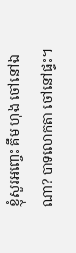ខ្ញុំសួរអញ្ចេះ គឹម ហុង ចៅនៅឯណា? បាទលោកតា ចៅនៅផ្ទះ។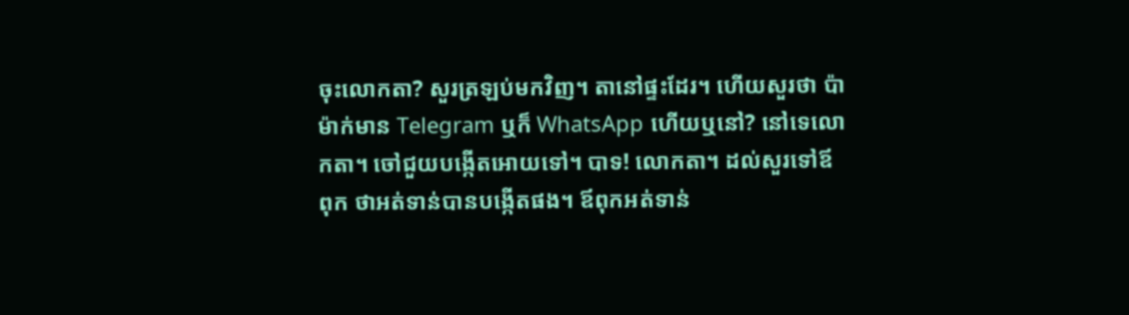ចុះលោកតា? សួរត្រឡប់មកវិញ។ តានៅផ្ទះដែរ។ ហើយសួរថា ប៉ាម៉ាក់មាន Telegram ឬក៏ WhatsApp ហើយឬនៅ? នៅទេលោកតា។ ចៅជួយបង្កើតអោយទៅ។ បាទ! លោកតា។ ដល់សួរទៅឪពុក ថាអត់ទាន់បានបង្កើតផង។ ឪពុកអត់ទាន់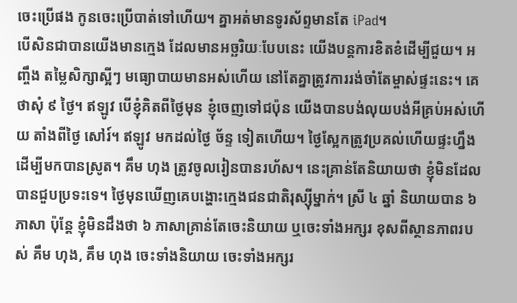ចេះប្រើផង កូនចេះប្រើបាត់ទៅហើយ។ គ្នាអត់មានទូរស័ព្ទមានតែ iPad។
បើសិនជាបានយើងមានក្មេង ដែលមានអច្ឆរិយៈបែបនេះ យើងបន្តការខិតខំដើម្បីជួយ។ អញ្ចឹង តម្លៃសិក្សាស្អីៗ មធ្យោបាយមានអស់ហើយ នៅតែគ្នាត្រូវការរង់ចាំតែម្ចាស់ផ្ទះនេះ។ គេថាសុំ ៩ ថ្ងៃ។ ឥឡូវ បើខ្ញុំគិតពីថ្ងៃមុន ខ្ញុំចេញទៅជប៉ុន យើងបានបង់លុយបង់អីគ្រប់អស់ហើយ តាំងពីថ្ងៃ សៅរ៍។ ឥឡូវ មកដល់ថ្ងៃ ច័ន្ទ ទៀតហើយ។ ថ្ងៃស្អែកត្រូវប្រគល់ហើយផ្ទះហ្នឹង ដើម្បីមកបានស្រូត។ គឹម ហុង ត្រូវចូលរៀនបានរហ័ស។ នេះគ្រាន់តែនិយាយថា ខ្ញុំមិនដែលបានជួបប្រទះទេ។ ថ្ងៃមុនឃើញគេបង្ហោះក្មេងជនជាតិរុស្ស៊ីម្នាក់។ ស្រី ៤ ឆ្នាំ និយាយបាន ៦ ភាសា ប៉ុន្តែ ខ្ញុំមិនដឹងថា ៦ ភាសាគ្រាន់តែចេះនិយាយ ឬចេះទាំងអក្សរ ខុសពីស្ថានភាពរបស់ គឹម ហុង, គឹម ហុង ចេះទាំងនិយាយ ចេះទាំងអក្សរ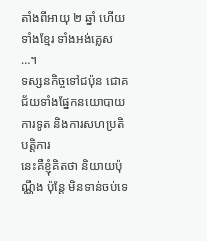តាំងពីអាយុ ២ ឆ្នាំ ហើយទាំងខ្មែរ ទាំងអង់គ្លេស …។
ទស្សនកិច្ចទៅជប៉ុន ជោគជ័យទាំងផ្នែកនយោបាយ ការទូត និងការសហប្រតិបត្តិការ
នេះគឺខ្ញុំគិតថា និយាយប៉ុណ្ណឹង ប៉ុន្តែ មិនទាន់ចប់ទេ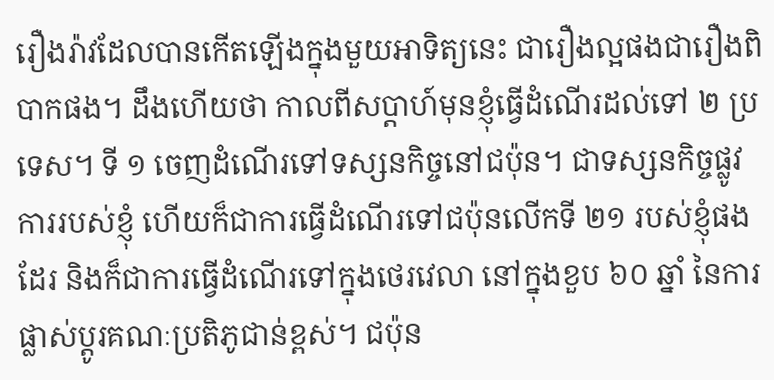រឿងរ៉ាវដែលបានកើតឡើងក្នុងមួយអាទិត្យនេះ ជារឿងល្អផងជារឿងពិបាកផង។ ដឹងហើយថា កាលពីសប្តាហ៍មុនខ្ញុំធ្វើដំណើរដល់ទៅ ២ ប្រទេស។ ទី ១ ចេញដំណើរទៅទស្សនកិច្ចនៅជប៉ុន។ ជាទស្សនកិច្ចផ្លូវការរបស់ខ្ញុំ ហើយក៏ជាការធ្វើដំណើរទៅជប៉ុនលើកទី ២១ របស់ខ្ញុំផងដែរ និងក៏ជាការធ្វើដំណើរទៅក្នុងថេរវេលា នៅក្នុងខួប ៦០ ឆ្នាំ នៃការផ្លាស់ប្តូរគណៈប្រតិភូជាន់ខ្ពស់។ ជប៉ុន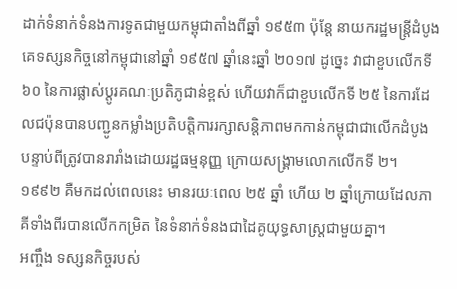ដាក់ទំនាក់ទំនងការទូតជាមួយកម្ពុជាតាំងពីឆ្នាំ ១៩៥៣ ប៉ុន្តែ នាយករដ្ឋមន្ត្រីដំបូងគេទស្សនកិច្ចនៅកម្ពុជានៅឆ្នាំ ១៩៥៧ ឆ្នាំនេះឆ្នាំ ២០១៧ ដូច្នេះ វាជាខួបលើកទី ៦០ នៃការផ្លាស់ប្តូរគណៈប្រតិភូជាន់ខ្ពស់ ហើយវាក៏ជាខួបលើកទី ២៥ នៃការដែលជប៉ុនបានបញ្ជូនកម្លាំងប្រតិបត្តិការរក្សាសន្តិភាពមកកាន់កម្ពុជាជាលើកដំបូង បន្ទាប់ពីត្រូវបានរារាំងដោយរដ្ឋធម្មនុញ្ញ ក្រោយសង្គ្រាមលោកលើកទី ២។ ១៩៩២ គឺមកដល់ពេលនេះ មានរយៈពេល ២៥ ឆ្នាំ ហើយ ២ ឆ្នាំក្រោយដែលភាគីទាំងពីរបានលើកកម្រិត នៃទំនាក់ទំនងជាដៃគូយុទ្ធសាស្ត្រជាមួយគ្នា។
អញ្ចឹង ទស្សនកិច្ចរបស់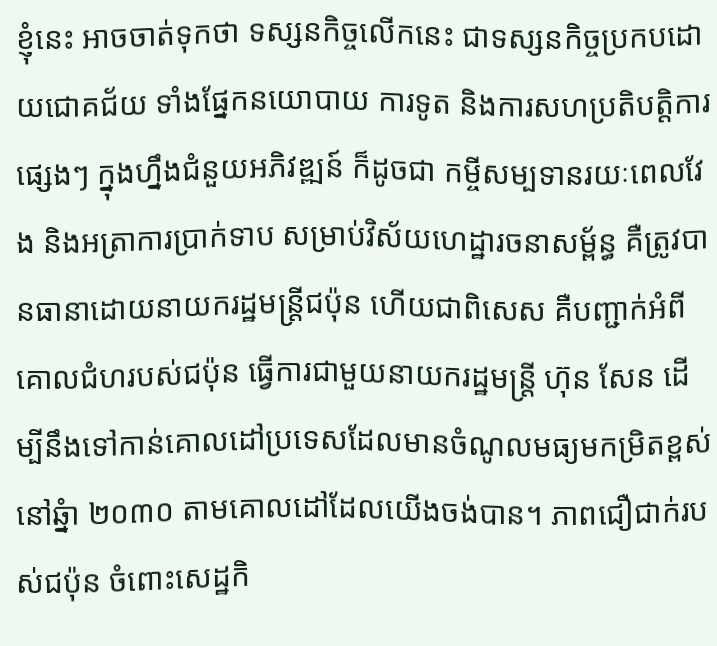ខ្ញុំនេះ អាចចាត់ទុកថា ទស្សនកិច្ចលើកនេះ ជាទស្សនកិច្ចប្រកបដោយជោគជ័យ ទាំងផ្នែកនយោបាយ ការទូត និងការសហប្រតិបត្តិការផ្សេងៗ ក្នុងហ្នឹងជំនួយអភិវឌ្ឍន៍ ក៏ដូចជា កម្ចីសម្បទានរយៈពេលវែង និងអត្រាការប្រាក់ទាប សម្រាប់វិស័យហេដ្ឋារចនាសម្ព័ន្ធ គឺត្រូវបានធានាដោយនាយករដ្ឋមន្ត្រីជប៉ុន ហើយជាពិសេស គឺបញ្ជាក់អំពីគោលជំហរបស់ជប៉ុន ធ្វើការជាមួយនាយករដ្ឋមន្ត្រី ហ៊ុន សែន ដើម្បីនឹងទៅកាន់គោលដៅប្រទេសដែលមានចំណូលមធ្យមកម្រិតខ្ពស់នៅឆ្នំា ២០៣០ តាមគោលដៅដែលយើងចង់បាន។ ភាពជឿជាក់របស់ជប៉ុន ចំពោះសេដ្ឋកិ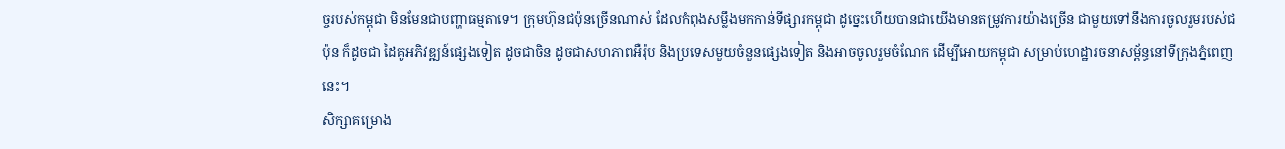ច្ចរបស់កម្ពុជា មិនមែនជាបញ្ហាធម្មតាទេ។ ក្រុមហ៊ុនជប៉ុនច្រើនណាស់ ដែលកំពុងសម្លឹងមកកាន់ទីផ្សារកម្ពុជា ដូច្នេះហើយបានជាយើងមានតម្រូវការយ៉ាងច្រើន ជាមួយទៅនឹងការចូលរួមរបស់ជប៉ុន ក៏ដូចជា ដៃគូអភិវឌ្ឍន៍ផ្សេងទៀត ដូចជាចិន ដូចជាសហភាពអឺរ៉ុប និងប្រទេសមួយចំនួនផ្សេងទៀត និងអាចចូលរួមចំណែក ដើម្បីអោយកម្ពុជា សម្រាប់ហេដ្ឋារចនាសម្ព័ន្ធនៅទីក្រុងភ្នំពេញនេះ។
សិក្សាគម្រោង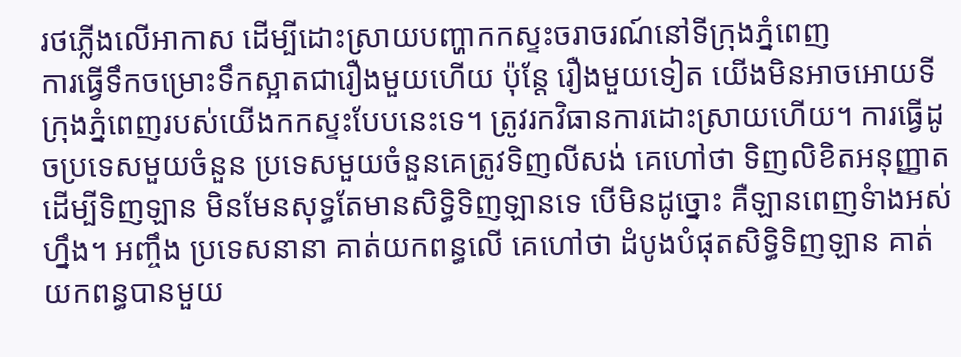រថភ្លើងលើអាកាស ដើម្បីដោះស្រាយបញ្ហាកកស្ទះចរាចរណ៍នៅទីក្រុងភ្នំពេញ
ការធ្វើទឹកចម្រោះទឹកស្អាតជារឿងមួយហើយ ប៉ុន្តែ រឿងមួយទៀត យើងមិនអាចអោយទីក្រុងភ្នំពេញរបស់យើងកកស្ទះបែបនេះទេ។ ត្រូវរកវិធានការដោះស្រាយហើយ។ ការធ្វើដូចប្រទេសមួយចំនួន ប្រទេសមួយចំនួនគេត្រូវទិញលីសង់ គេហៅថា ទិញលិខិតអនុញ្ញាត ដើម្បីទិញឡាន មិនមែនសុទ្ធតែមានសិទ្ធិទិញឡានទេ បើមិនដូច្នោះ គឺឡានពេញទំាងអស់ហ្នឹង។ អញ្ចឹង ប្រទេសនានា គាត់យកពន្ធលើ គេហៅថា ដំបូងបំផុតសិទ្ធិទិញឡាន គាត់យកពន្ធបានមួយ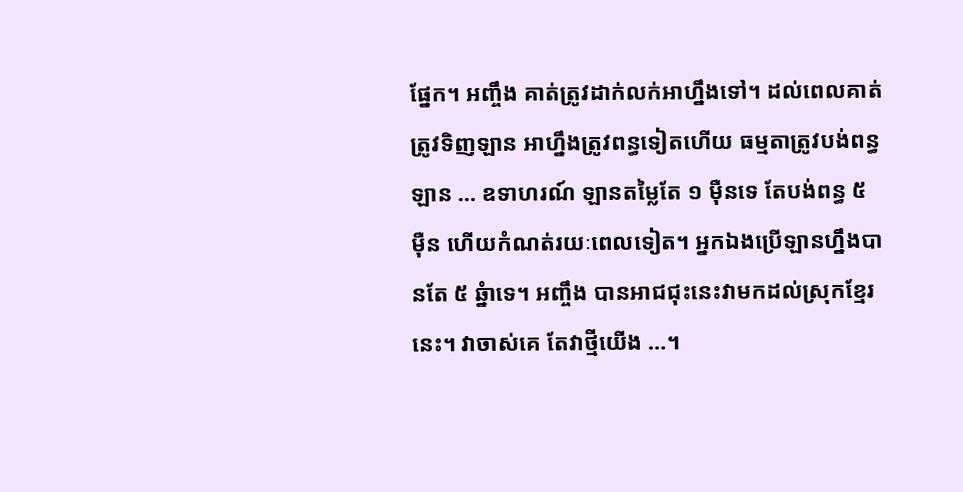ផ្នែក។ អញ្ចឹង គាត់ត្រូវដាក់លក់អាហ្នឹងទៅ។ ដល់ពេលគាត់ត្រូវទិញឡាន អាហ្នឹងត្រូវពន្ធទៀតហើយ ធម្មតាត្រូវបង់ពន្ធឡាន … ឧទាហរណ៍ ឡានតម្លៃតែ ១ ម៉ឺនទេ តែបង់ពន្ធ ៥ ម៉ឺន ហើយកំណត់រយៈពេលទៀត។ អ្នកឯងប្រើឡានហ្នឹងបានតែ ៥ ឆ្នំាទេ។ អញ្ចឹង បានអាជជុះនេះវាមកដល់ស្រុកខ្មែរនេះ។ វាចាស់គេ តែវាថ្មីយើង …។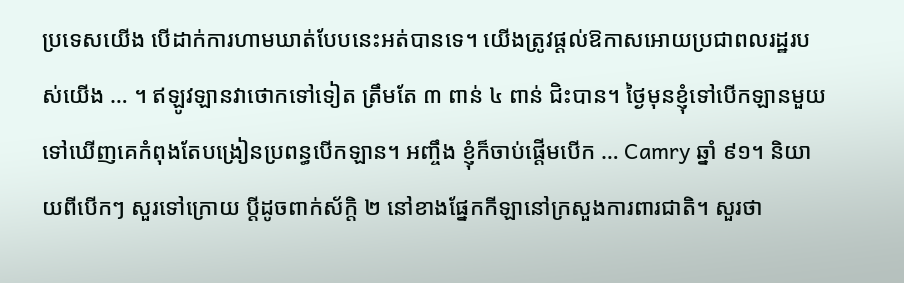ប្រទេសយើង បើដាក់ការហាមឃាត់បែបនេះអត់បានទេ។ យើងត្រូវផ្តល់ឱកាសអោយប្រជាពលរដ្ឋរបស់យើង … ។ ឥឡូវឡានវាថោកទៅទៀត ត្រឹមតែ ៣ ពាន់ ៤ ពាន់ ជិះបាន។ ថ្ងៃមុនខ្ញុំទៅបើកឡានមួយ ទៅឃើញគេកំពុងតែបង្រៀនប្រពន្ធបើកឡាន។ អញ្ចឹង ខ្ញុំក៏ចាប់ផ្តើមបើក … Camry ឆ្នាំ ៩១។ និយាយពីបើកៗ សួរទៅក្រោយ ប្តីដូចពាក់ស័ក្តិ ២ នៅខាងផ្នែកកីឡានៅក្រសួងការពារជាតិ។ សួរថា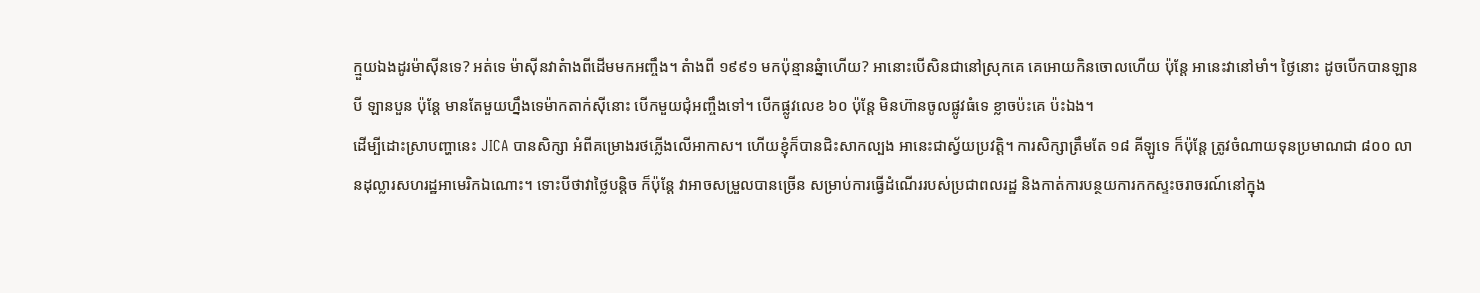ក្មួយឯងដូរម៉ាស៊ីនទេ? អត់ទេ ម៉ាស៊ីនវាតំាងពីដើមមកអញ្ចឹង។ តំាងពី ១៩៩១ មកប៉ុន្មានឆ្នំាហើយ? អានោះបើសិនជានៅស្រុកគេ គេអោយកិនចោលហើយ ប៉ុន្តែ អានេះវានៅមាំ។ ថ្ងៃនោះ ដូចបើកបានឡានបី ឡានបួន ប៉ុន្តែ មានតែមួយហ្នឹងទេម៉ាកតាក់ស៊ីនោះ បើកមួយជុំអញ្ចឹងទៅ។ បើកផ្លូវលេខ ៦០ ប៉ុន្តែ មិនហ៊ានចូលផ្លូវធំទេ ខ្លាចប៉ះគេ ប៉ះឯង។
ដើម្បីដោះស្រាបញ្ហានេះ JICA បានសិក្សា អំពីគម្រោងរថភ្លើងលើអាកាស។ ហើយខ្ញុំក៏បានជិះសាកល្បង អានេះជាស្វ័យប្រវត្តិ។ ការសិក្សាត្រឹមតែ ១៨ គីឡូទេ ក៏ប៉ុន្តែ ត្រូវចំណាយទុនប្រមាណជា ៨០០ លានដុល្លារសហរដ្ឋអាមេរិកឯណោះ។ ទោះបីថាវាថ្លៃបន្តិច ក៏ប៉ុន្តែ វាអាចសម្រួលបានច្រើន សម្រាប់ការធ្វើដំណើររបស់ប្រជាពលរដ្ឋ និងកាត់ការបន្ថយការកកស្ទះចរាចរណ៍នៅក្នុង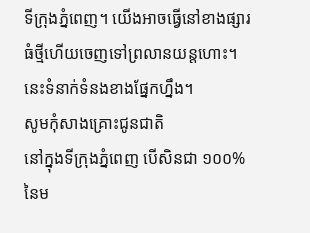ទីក្រុងភ្នំពេញ។ យើងអាចធ្វើនៅខាងផ្សារធំថ្មីហើយចេញទៅព្រលានយន្តហោះ។ នេះទំនាក់ទំនងខាងផ្នែកហ្នឹង។
សូមកុំសាងគ្រោះជូនជាតិ
នៅក្នុងទីក្រុងភ្នំពេញ បើសិនជា ១០០% នៃម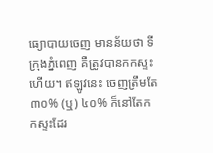ធ្យោបាយចេញ មានន័យថា ទីក្រុងភ្នំពេញ គឺត្រូវបានកកស្ទះហើយ។ ឥឡូវនេះ ចេញត្រឹមតែ ៣០% (ឬ) ៤០% ក៏នៅតែកកស្ទះដែរ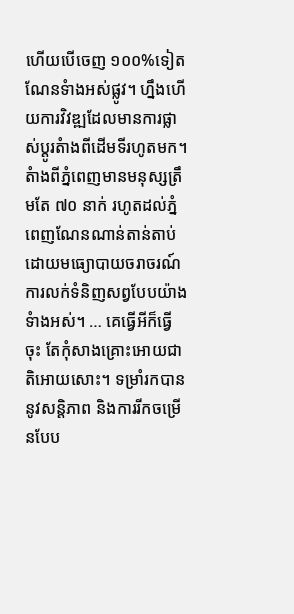ហើយបើចេញ ១០០%ទៀត ណែនទំាងអស់ផ្លូវ។ ហ្នឹងហើយការវិវឌ្ឍដែលមានការផ្លាស់ប្តូរតំាងពីដើមទីរហូតមក។ តំាងពីភ្នំពេញមានមនុស្សត្រឹមតែ ៧០ នាក់ រហូតដល់ភ្នំពេញណែនណាន់តាន់តាប់ដោយមធ្យោបាយចរាចរណ៍ ការលក់ទំនិញសព្វបែបយ៉ាងទំាងអស់។ … គេធ្វើអីក៏ធ្វើចុះ តែកុំសាងគ្រោះអោយជាតិអោយសោះ។ ទម្រាំរកបាននូវសន្តិភាព និងការរីកចម្រើនបែប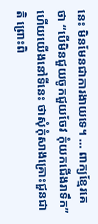នេះ មិនមែនជាការងាយទេ។ … ពាក្យខ្មែរគេថា “បើមិនជួយចូកជួយចែវ កុំយកជើងរាទឹក” ហើយយើងនៅទីនេះ ថាសុំកុំសាងគ្រោះជួនជាតិ ព្រោះពិ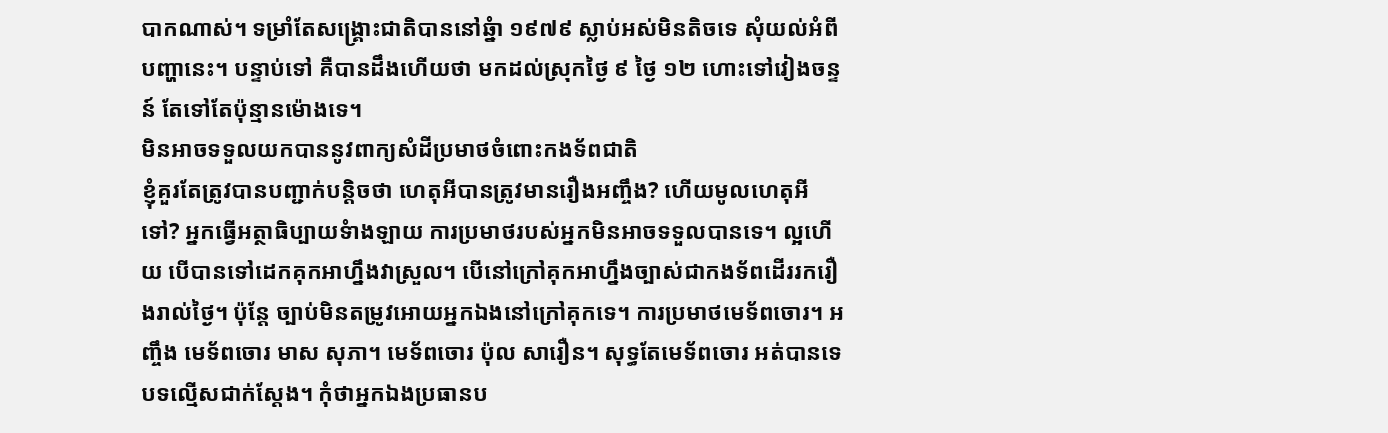បាកណាស់។ ទម្រាំតែសង្គ្រោះជាតិបាននៅឆ្នំា ១៩៧៩ ស្លាប់អស់មិនតិចទេ សុំយល់អំពីបញ្ហានេះ។ បន្ទាប់ទៅ គឺបានដឹងហើយថា មកដល់ស្រុកថ្ងៃ ៩ ថ្ងៃ ១២ ហោះទៅវៀងចន្ទន៍ តែទៅតែប៉ុន្មានម៉ោងទេ។
មិនអាចទទួលយកបាននូវពាក្យសំដីប្រមាថចំពោះកងទ័ពជាតិ
ខ្ញុំគួរតែត្រូវបានបញ្ជាក់បន្តិចថា ហេតុអីបានត្រូវមានរឿងអញ្ចឹង? ហើយមូលហេតុអីទៅ? អ្នកធ្វើអត្ថាធិប្បាយទំាងឡាយ ការប្រមាថរបស់អ្នកមិនអាចទទួលបានទេ។ ល្អហើយ បើបានទៅដេកគុកអាហ្នឹងវាស្រួល។ បើនៅក្រៅគុកអាហ្នឹងច្បាស់ជាកងទ័ពដើររករឿងរាល់ថ្ងៃ។ ប៉ុន្តែ ច្បាប់មិនតម្រូវអោយអ្នកឯងនៅក្រៅគុកទេ។ ការប្រមាថមេទ័ពចោរ។ អញ្ចឹង មេទ័ពចោរ មាស សុភា។ មេទ័ពចោរ ប៉ុល សារឿន។ សុទ្ធតែមេទ័ពចោរ អត់បានទេ បទល្មើសជាក់ស្តែង។ កុំថាអ្នកឯងប្រធានប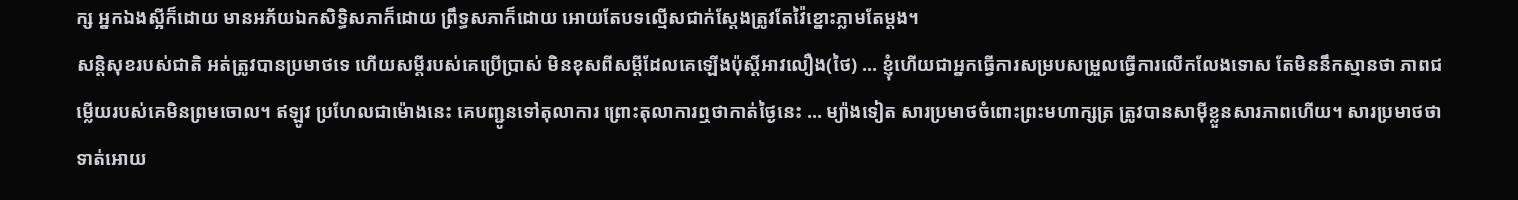ក្ស អ្នកឯងស្អីក៏ដោយ មានអភ័យឯកសិទ្ធិសភាក៏ដោយ ព្រឹទ្ធសភាក៏ដោយ អោយតែបទល្មើសជាក់ស្តែងត្រូវតែវ៉ៃខ្នោះភ្លាមតែម្តង។
សន្តិសុខរបស់ជាតិ អត់ត្រូវបានប្រមាថទេ ហើយសម្តីរបស់គេប្រើប្រាស់ មិនខុសពីសម្តីដែលគេឡើងប៉ុស្តិ៍អាវលឿង(ថៃ) … ខ្ញុំហើយជាអ្នកធ្វើការសម្របសម្រួលធ្វើការលើកលែងទោស តែមិននឹកស្មានថា ភាពជម្លើយរបស់គេមិនព្រមចោល។ ឥឡូវ ប្រហែលជាម៉ោងនេះ គេបញ្ជូនទៅតុលាការ ព្រោះតុលាការឮថាកាត់ថ្ងៃនេះ … ម្យ៉ាងទៀត សារប្រមាថចំពោះព្រះមហាក្សត្រ ត្រូវបានសាម៉ីខ្លួនសារភាពហើយ។ សារប្រមាថថា ទាត់អោយ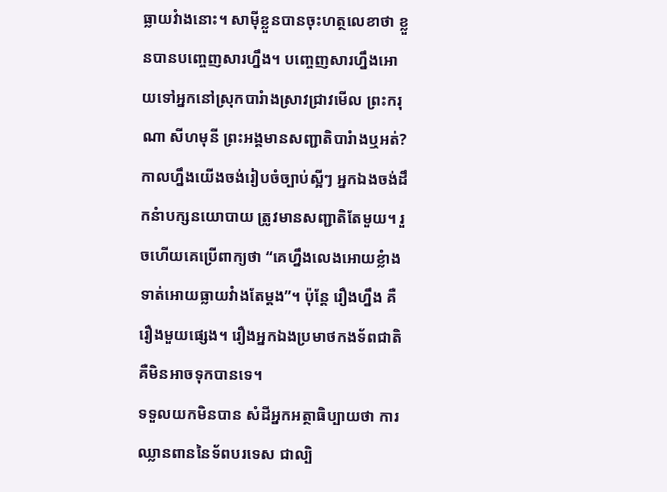ធ្លាយវំាងនោះ។ សាម៉ីខ្លួនបានចុះហត្ថលេខាថា ខ្លួនបានបញ្ចេញសារហ្នឹង។ បញ្ចេញសារហ្នឹងអោយទៅអ្នកនៅស្រុកបារំាងស្រាវជ្រាវមើល ព្រះករុណា សីហមុនី ព្រះអង្គមានសញ្ជាតិបារំាងឬអត់? កាលហ្នឹងយើងចង់រៀបចំច្បាប់ស្អីៗ អ្នកឯងចង់ដឹកនំាបក្សនយោបាយ ត្រូវមានសញ្ជាតិតែមួយ។ រួចហើយគេប្រើពាក្យថា “គេហ្នឹងលេងអោយខ្លំាង ទាត់អោយធ្លាយវំាងតែម្តង”។ ប៉ុន្តែ រឿងហ្នឹង គឺរឿងមួយផ្សេង។ រឿងអ្នកឯងប្រមាថកងទ័ពជាតិ គឺមិនអាចទុកបានទេ។
ទទួលយកមិនបាន សំដីអ្នកអត្ថាធិប្បាយថា ការឈ្លានពាននៃទ័ពបរទេស ជាល្បិ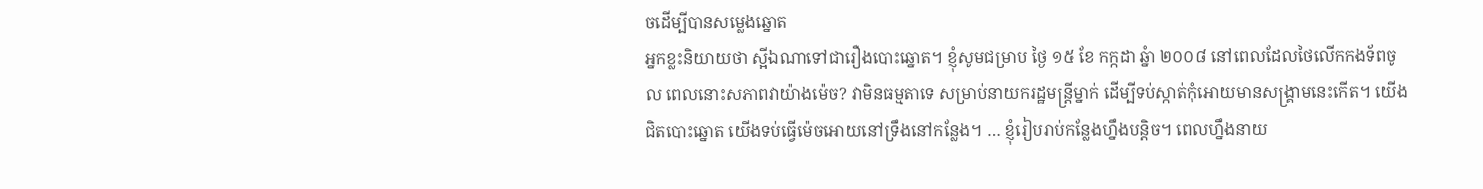ចដើម្បីបានសម្លេងឆ្នោត
អ្នកខ្លះនិយាយថា ស្អីឯណាទៅជារឿងបោះឆ្នោត។ ខ្ញុំសូមជម្រាប ថ្ងៃ ១៥ ខែ កក្កដា ឆ្នំា ២០០៨ នៅពេលដែលថៃលើកកងទ័ពចូល ពេលនោះសភាពវាយ៉ាងម៉េច? វាមិនធម្មតាទេ សម្រាប់នាយករដ្ឋមន្ត្រីម្នាក់ ដើម្បីទប់ស្កាត់កុំអោយមានសង្គ្រាមនេះកើត។ យើងជិតបោះឆ្នោត យើងទប់ធ្វើម៉េចអោយនៅទ្រឹងនៅកន្លែង។ … ខ្ញុំរៀបរាប់កន្លែងហ្នឹងបន្តិច។ ពេលហ្នឹងនាយ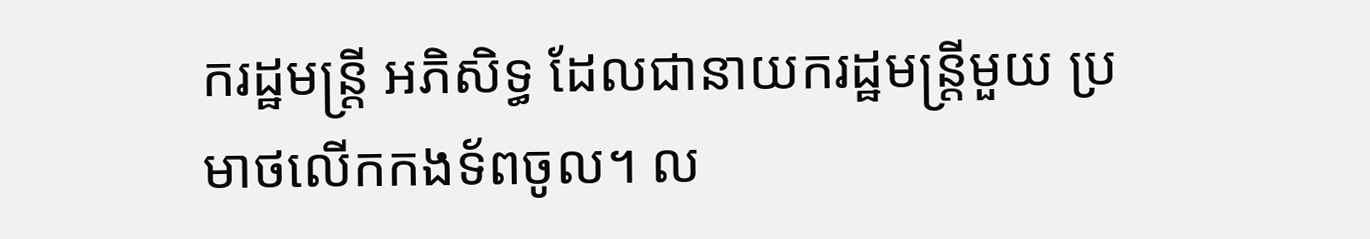ករដ្ឋមន្ត្រី អភិសិទ្ធ ដែលជានាយករដ្ឋមន្ត្រីមួយ ប្រមាថលើកកងទ័ពចូល។ ល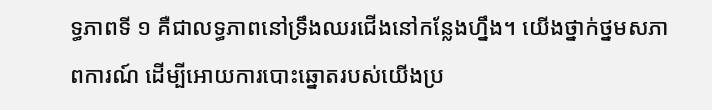ទ្ធភាពទី ១ គឺជាលទ្ធភាពនៅទ្រឹងឈរជើងនៅកន្លែងហ្នឹង។ យើងថ្នាក់ថ្នមសភាពការណ៍ ដើម្បីអោយការបោះឆ្នោតរបស់យើងប្រ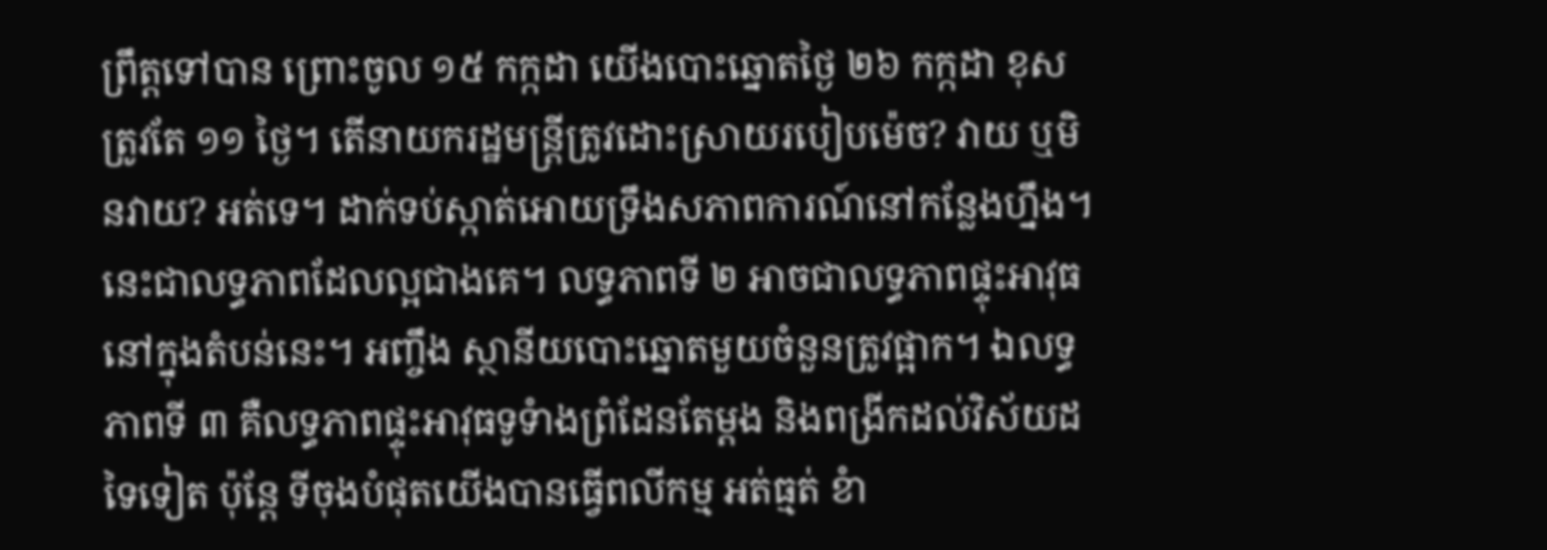ព្រឹត្តទៅបាន ព្រោះចូល ១៥ កក្កដា យើងបោះឆ្នោតថ្ងៃ ២៦ កក្កដា ខុសត្រូវតែ ១១ ថ្ងៃ។ តើនាយករដ្ឋមន្ត្រីត្រូវដោះស្រាយរបៀបម៉េច? វាយ ឬមិនវាយ? អត់ទេ។ ដាក់ទប់ស្កាត់អោយទ្រឹងសភាពការណ៍នៅកន្លែងហ្នឹង។ នេះជាលទ្ធភាពដែលល្អជាងគេ។ លទ្ធភាពទី ២ អាចជាលទ្ធភាពផ្ទុះអាវុធ នៅក្នុងតំបន់នេះ។ អញ្ចឹង ស្ថានីយបោះឆ្នោតមួយចំនួនត្រូវផ្អាក។ ឯលទ្ធភាពទី ៣ គឺលទ្ធភាពផ្ទុះអាវុធទូទំាងព្រំដែនតែម្តង និងពង្រីកដល់វិស័យដទៃទៀត ប៉ុន្តែ ទីចុងបំផុតយើងបានធ្វើពលីកម្ម អត់ធ្មត់ ខំា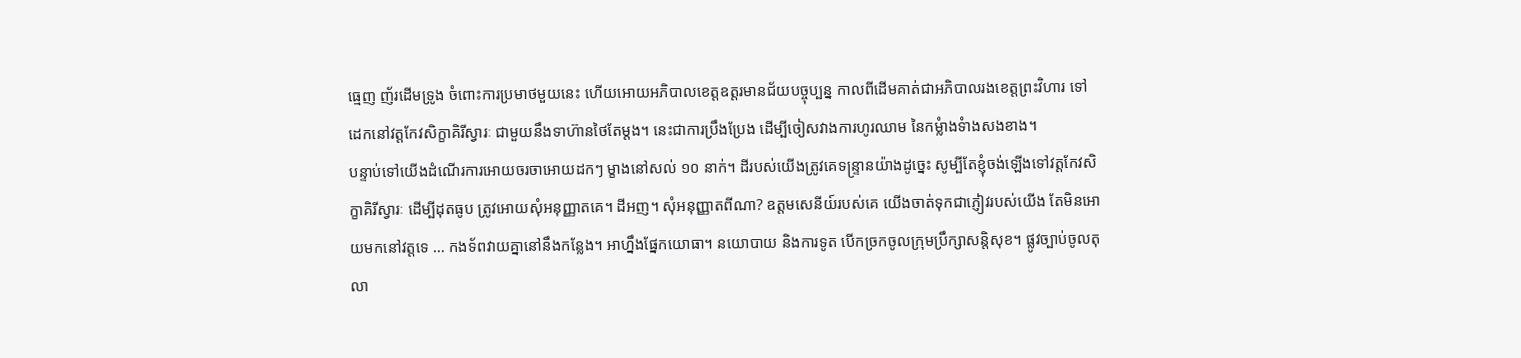ធ្មេញ ញ័រដើមទ្រូង ចំពោះការប្រមាថមួយនេះ ហើយអោយអភិបាលខេត្តឧត្តរមានជ័យបច្ចុប្បន្ន កាលពីដើមគាត់ជាអភិបាលរងខេត្តព្រះវិហារ ទៅដេកនៅវត្តកែវសិក្ខាគិរីស្វារៈ ជាមួយនឹងទាហ៊ានថៃតែម្តង។ នេះជាការប្រឹងប្រែង ដើម្បីចៀសវាងការហូរឈាម នៃកម្លំាងទំាងសងខាង។
បន្ទាប់ទៅយើងដំណើរការអោយចរចាអោយដកៗ ម្ខាងនៅសល់ ១០ នាក់។ ដីរបស់យើងត្រូវគេទន្ទ្រានយ៉ាងដូច្នេះ សូម្បីតែខ្ញុំចង់ឡើងទៅវត្តកែវសិក្ខាគិរីស្វារៈ ដើម្បីដុតធូប ត្រូវអោយសុំអនុញ្ញាតគេ។ ដីអញ។ សុំអនុញ្ញាតពីណា? ឧត្តមសេនីយ៍របស់គេ យើងចាត់ទុកជាភ្ញៀវរបស់យើង តែមិនអោយមកនៅវត្តទេ … កងទ័ពវាយគ្នានៅនឹងកន្លែង។ អាហ្នឹងផ្នែកយោធា។ នយោបាយ និងការទូត បើកច្រកចូលក្រុមប្រឹក្សាសន្តិសុខ។ ផ្លូវច្បាប់ចូលតុលា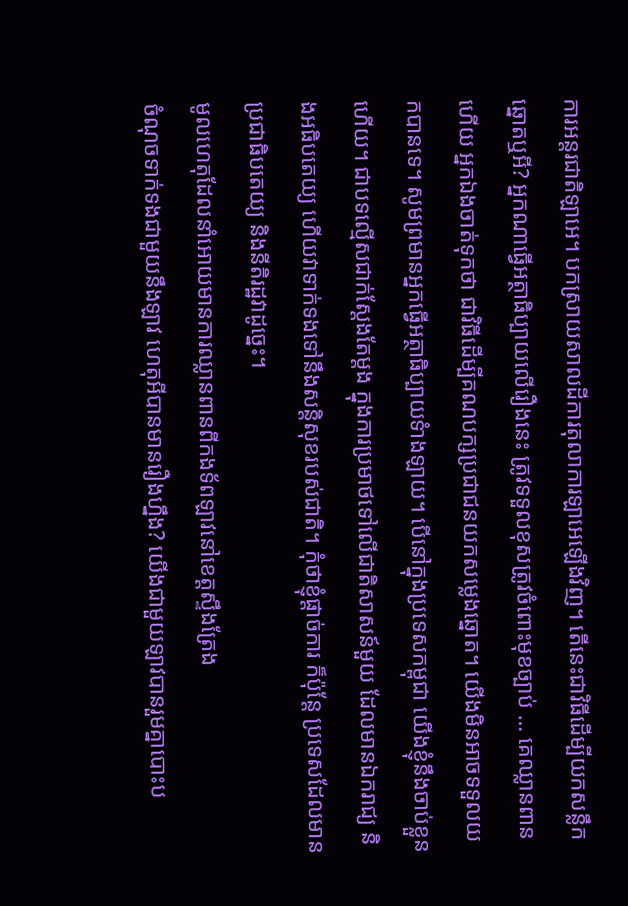ការអន្តរជាតិឡាអេ។ បកស្រាយសាលដីការតុលាការឡាអេឡើងវិញ។ តើនេះជាវិធីដើម្បីយកសន្លឹកឆ្នោតឬអី? អ្នកណាធ្វើអត្ថាធិប្បាយលើរឿងនេះ ត្រូវទទួលខុសត្រូវចំពោះមុខច្បាប់ … គេឈ្លានពានហើយ អ្នកឯងចាត់ទុកថា ជាវិធីដើម្បីគណបក្សប្រជាជនយកសម្លេងឆ្នោត។ យើងមិនអាចទទួលយកបានទេ។ សូមព្រមានអ្នកធ្វើអត្ថាធិប្បាយទំាងឡាយ។ បើនៅក្នុងប្រទេសកម្ពុជា យើងខ្ញុំនឹងចាប់ខ្លួនហើយ។ ជាបទល្មើសជាក់ស្តែងតែម្តង ក្នុងការប្រមាថទៅលើជាតិសាសន៍មួយ ដែលមានឯករាជ្យ និងអធិបតេយ្យ ហើយវាទាក់ទងទៅនឹងសន្តិសុខរបស់ជាតិ។ កុំថាខ្ញុំផ្តាច់ការ ក៏ប៉ុន្តែ ប្រទេសដែលមានប្រជាធិបតេយ្យ និងនីតិរដ្ឋវាដូច្នេះ។
មូលហេតុដែលនាំអោយមានការឈ្លានពានពីកងទ័ពឡាវនៅខេត្តស្ទឹងត្រែង
ចំណុចទាក់ទងជាមួយនឹងឡាវ ហេតុអីបានមានរឿងហ្នឹង? យើងជាមួយឡាវបានរួមគ្នាបោះប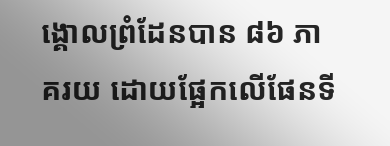ង្គោលព្រំដែនបាន ៨៦ ភាគរយ ដោយផ្អែកលើផែនទី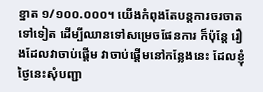ខ្នាត ១/១០០.០០០។ យើងកំពុងតែបន្ដការចរចាតទៅទៀត ដើម្បីឈានទៅសម្រេចផែនការ ក៏ប៉ុន្តែ រឿងដែលវាចាប់ផ្ដើម វាចាប់ផ្ដើមនៅកន្លែងនេះ ដែលខ្ញុំថ្ងៃនេះសុំបញ្ជា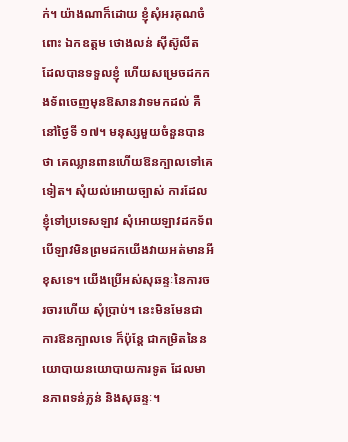ក់។ យ៉ាងណាក៏ដោយ ខ្ញុំសុំអរគុណចំពោះ ឯកឧត្តម ថោងលន់ ស៊ីស៊ូលីត ដែលបានទទួលខ្ញុំ ហើយសម្រេចដកកងទ័ពចេញមុនឱសានវាទមកដល់ គឺនៅថ្ងៃទី ១៧។ មនុស្សមួយចំនួនបានថា គេឈ្លានពានហើយឱនក្បាលទៅគេទៀត។ សុំយល់អោយច្បាស់ ការដែលខ្ញុំទៅប្រទេសឡាវ សុំអោយឡាវដកទ័ព បើឡាវមិនព្រមដកយើងវាយអត់មានអីខុសទេ។ យើងប្រើអស់សុឆន្ទៈនៃការចរចារហើយ សុំប្រាប់។ នេះមិនមែនជាការឱនក្បាលទេ ក៏ប៉ុន្ដែ ជាកម្រិតនៃនយោបាយនយោបាយការទូត ដែលមានភាពទន់ភ្លន់ និងសុឆន្ទៈ។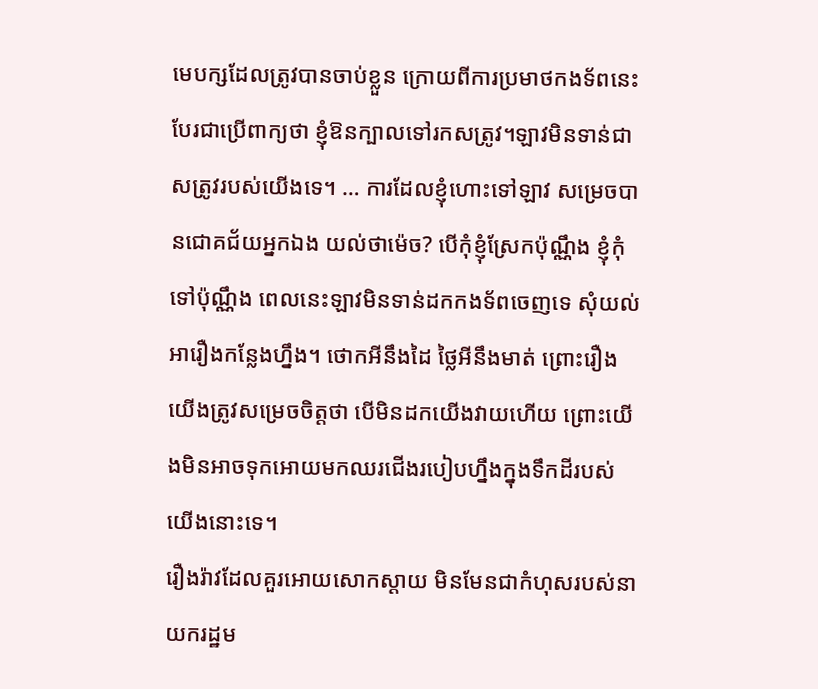មេបក្សដែលត្រូវបានចាប់ខ្លួន ក្រោយពីការប្រមាថកងទ័ពនេះ បែរជាប្រើពាក្យថា ខ្ញុំឱនក្បាលទៅរកសត្រូវ។ឡាវមិនទាន់ជាសត្រូវរបស់យើងទេ។ … ការដែលខ្ញុំហោះទៅឡាវ សម្រេចបានជោគជ័យអ្នកឯង យល់ថាម៉េច? បើកុំខ្ញុំស្រែកប៉ុណ្ណឹង ខ្ញុំកុំទៅប៉ុណ្ណឹង ពេលនេះឡាវមិនទាន់ដកកងទ័ពចេញទេ សុំយល់អារឿងកន្លែងហ្នឹង។ ថោកអីនឹងដៃ ថ្លៃអីនឹងមាត់ ព្រោះរឿងយើងត្រូវសម្រេចចិត្តថា បើមិនដកយើងវាយហើយ ព្រោះយើងមិនអាចទុកអោយមកឈរជើងរបៀបហ្នឹងក្នុងទឹកដីរបស់យើងនោះទេ។
រឿងរ៉ាវដែលគួរអោយសោកស្ដាយ មិនមែនជាកំហុសរបស់នាយករដ្ឋម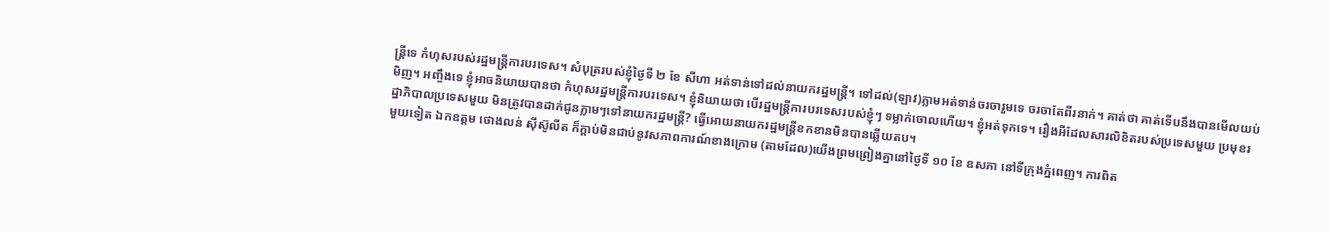ន្រ្ដីទេ កំហុសរបស់រដ្ឋមន្រ្ដីការបរទេស។ សំបុត្ររបស់ខ្ញុំថ្ងៃទី ២ ខែ សីហា អត់ទាន់ទៅដល់នាយករដ្ឋមន្រ្ដី។ ទៅដល់(ឡាវ)ភ្លាមអត់ទាន់ចរចារួមទេ ចរចាតែពីរនាក់។ គាត់ថា គាត់ទើបនឹងបានមើលយប់មិញ។ អញ្ចឹងទេ ខ្ញុំអាចនិយាយបានថា កំហុសរដ្ឋមន្រ្ដីការបរទេស។ ខ្ញុំនិយាយថា បើរដ្ឋមន្រ្ដីការបរទេសរបស់ខ្ញុំៗ ទម្លាក់ចោលហើយ។ ខ្ញុំអត់ទុកទេ។ រឿងអីដែលសារលិខិតរបស់ប្រទេសមួយ ប្រមុខរដ្ឋាភិបាលប្រទេសមួយ មិនត្រូវបានដាក់ជូនភ្លាមៗទៅនាយករដ្ឋមន្រ្ដី? ធ្វើអោយនាយករដ្ឋមន្រ្ដីខកខានមិនបានឆ្លើយតប។
មួយទៀត ឯកឧត្តម ថោងលន់ ស៊ីស៊ូលីត ក៏ក្ដាប់មិនជាប់នូវសភាពការណ៍ខាងក្រោម (តាមដែល)យើងព្រមព្រៀងគ្នានៅថ្ងៃទី ១០ ខែ ឧសភា នៅទីក្រុងភ្នំពេញ។ ការពិត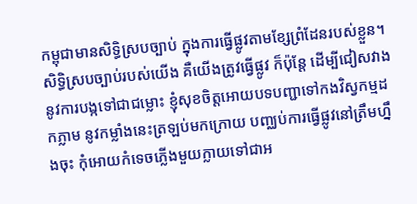កម្ពុជាមានសិទ្ធិស្របច្បាប់ ក្នុងការធ្វើផ្លូវតាមខ្សែព្រំដែនរបស់ខ្លួន។ សិទ្ធិស្របច្បាប់របស់យើង គឺយើងត្រូវធ្វើផ្លូវ ក៏ប៉ុន្តែ ដើម្បីជៀសវាងនូវការបង្កទៅជាជម្លោះ ខ្ញុំសុខចិត្តអោយបទបញ្ជាទៅកងវិស្វកម្មដកភ្លាម នូវកម្លាំងនេះត្រឡប់មកក្រោយ បញ្ឈប់ការធ្វើផ្លូវនៅត្រឹមហ្នឹងចុះ កុំអោយកំទេចភ្លើងមួយក្លាយទៅជាអ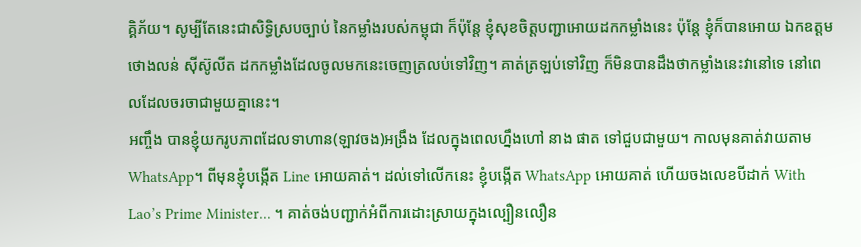គ្គិភ័យ។ សូម្បីតែនេះជាសិទ្ធិស្របច្បាប់ នៃកម្លាំងរបស់កម្ពុជា ក៏ប៉ុន្តែ ខ្ញុំសុខចិត្តបញ្ជាអោយដកកម្លាំងនេះ ប៉ុន្ដែ ខ្ញុំក៏បានអោយ ឯកឧត្តម ថោងលន់ ស៊ីស៊ូលីត ដកកម្លាំងដែលចូលមកនេះចេញត្រលប់ទៅវិញ។ គាត់ត្រឡប់ទៅវិញ ក៏មិនបានដឹងថាកម្លាំងនេះវានៅទេ នៅពេលដែលចរចាជាមួយគ្នានេះ។
អញ្ចឹង បានខ្ញុំយករូបភាពដែលទាហាន(ឡាវចង)អង្រឹង ដែលក្នុងពេលហ្នឹងហៅ នាង ផាត ទៅជួបជាមួយ។ កាលមុនគាត់វាយតាម WhatsApp។ ពីមុនខ្ញុំបង្កើត Line អោយគាត់។ ដល់ទៅលើកនេះ ខ្ញុំបង្កើត WhatsApp អោយគាត់ ហើយចងលេខបីដាក់ With Lao’s Prime Minister… ។ គាត់ចង់បញ្ជាក់អំពីការដោះស្រាយក្នុងល្បឿនលឿន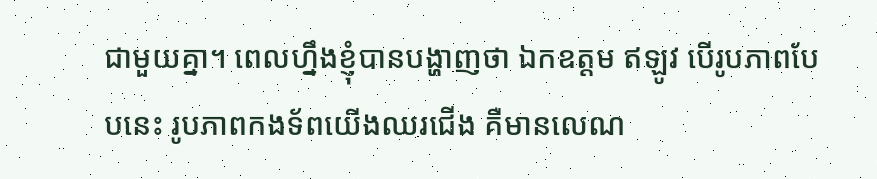ជាមួយគ្នា។ ពេលហ្នឹងខ្ញុំបានបង្ហាញថា ឯកឧត្តម ឥឡូវ បើរូបភាពបែបនេះ រូបភាពកងទ័ពយើងឈរជើង គឺមានលេណ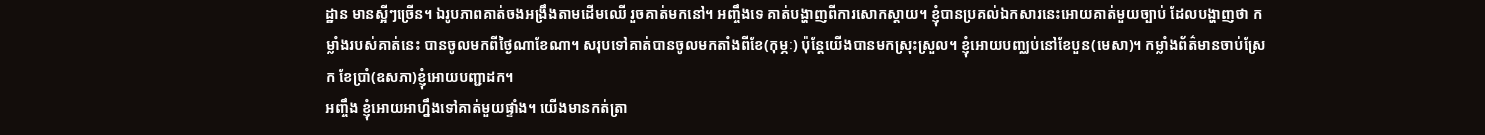ដ្ឋាន មានស្អីៗច្រើន។ ឯរូបភាពគាត់ចងអង្រឹងតាមដើមឈើ រួចគាត់មកនៅ។ អញ្ចឹងទេ គាត់បង្ហាញពីការសោកស្ដាយ។ ខ្ញុំបានប្រគល់ឯកសារនេះអោយគាត់មួយច្បាប់ ដែលបង្ហាញថា កម្លាំងរបស់គាត់នេះ បានចូលមកពីថ្ងៃណាខែណា។ សរុបទៅគាត់បានចូលមកតាំងពីខែ(កុម្ភៈ) ប៉ុន្តែយើងបានមកស្រុះស្រួល។ ខ្ញុំអោយបញ្ឈប់នៅខែបួន(មេសា)។ កម្លាំងព័ត៌មានចាប់ស្រែក ខែប្រាំ(ឧសភា)ខ្ញុំអោយបញ្ជាដក។
អញ្ចឹង ខ្ញុំអោយអាហ្នឹងទៅគាត់មួយផ្ទាំង។ យើងមានកត់ត្រា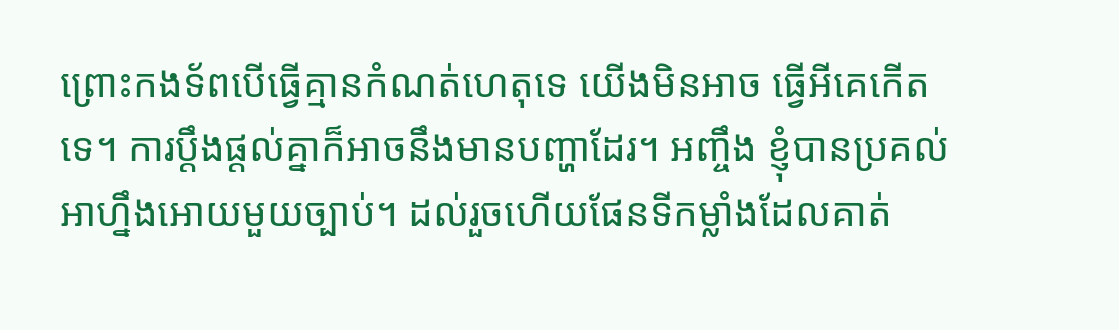ព្រោះកងទ័ពបើធ្វើគ្មានកំណត់ហេតុទេ យើងមិនអាច ធ្វើអីគេកើតទេ។ ការប្ដឹងផ្ដល់គ្នាក៏អាចនឹងមានបញ្ហាដែរ។ អញ្ចឹង ខ្ញុំបានប្រគល់អាហ្នឹងអោយមួយច្បាប់។ ដល់រួចហើយផែនទីកម្លាំងដែលគាត់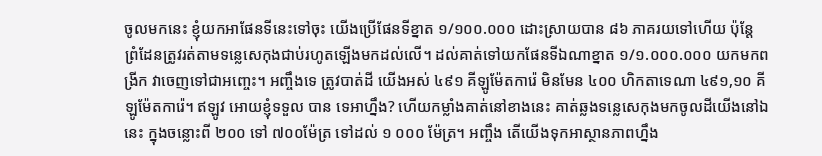ចូលមកនេះ ខ្ញុំយកអាផែនទីនេះទៅចុះ យើងប្រើផែនទីខ្នាត ១/១០០.០០០ ដោះស្រាយបាន ៨៦ ភាគរយទៅហើយ ប៉ុន្តែ ព្រំដែនត្រូវរត់តាមទន្លេសេកុងជាប់រហូតឡើងមកដល់លើ។ ដល់គាត់ទៅយកផែនទីឯណាខ្នាត ១/១.០០០.០០០ យកមកពង្រីក វាចេញទៅជាអញ្ចេះ។ អញ្ចឹងទេ ត្រូវបាត់ដី យើងអស់ ៤៩១ គីឡូម៉ែតការ៉េ មិនមែន ៤០០ ហិកតាទេណា ៤៩១,១០ គីឡូម៉ែតការ៉េ។ ឥឡូវ អោយខ្ញុំទទួល បាន ទេអាហ្នឹង? ហើយកម្លាំងគាត់នៅខាងនេះ គាត់ឆ្លងទន្លេសេកុងមកចូលដីយើងនៅឯនេះ ក្នុងចន្លោះពី ២០០ ទៅ ៧០០ម៉ែត្រ ទៅដល់ ១ ០០០ ម៉ែត្រ។ អញ្ចឹង តើយើងទុកអាស្ថានភាពហ្នឹង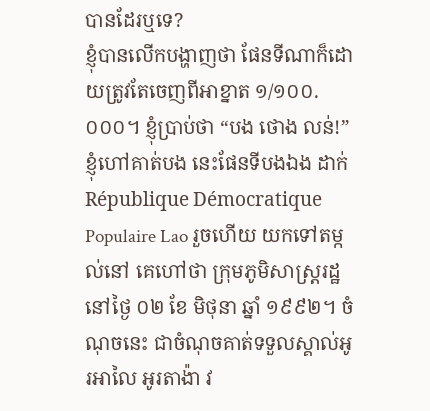បានដែរឬទេ?
ខ្ញុំបានលើកបង្ហាញថា ផែនទីណាក៏ដោយត្រូវតែចេញពីអាខ្នាត ១/១០០.០០០។ ខ្ញុំប្រាប់ថា “បង ថោង លន់!” ខ្ញុំហៅគាត់បង នេះផែនទីបងឯង ដាក់ République Démocratique Populaire Lao រួចហើយ យកទៅតម្កល់នៅ គេហៅថា ក្រុមភូមិសាស្រ្ដរដ្ឋ នៅថ្ងៃ ០២ ខែ មិថុនា ឆ្នាំ ១៩៩២។ ចំណុចនេះ ជាចំណុចគាត់ទទួលស្គាល់អូរអាលៃ អូរតាង៉ា វ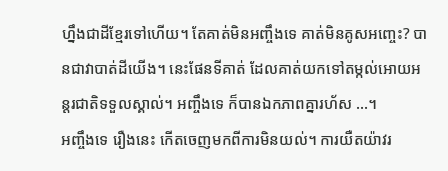ហ្នឹងជាដីខ្មែរទៅហើយ។ តែគាត់មិនអញ្ចឹងទេ គាត់មិនគូសអញ្ចេះ? បានជាវាបាត់ដីយើង។ នេះផែនទីគាត់ ដែលគាត់យកទៅតម្កល់អោយអន្ដរជាតិទទួលស្គាល់។ អញ្ចឹងទេ ក៏បានឯកភាពគ្នារហ័ស …។
អញ្ចឹងទេ រឿងនេះ កើតចេញមកពីការមិនយល់។ ការយឺតយ៉ាវរ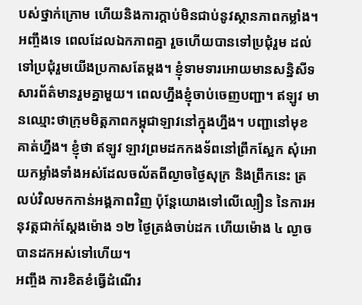បស់ថ្នាក់ក្រោម ហើយនិងការក្ដាប់មិនជាប់នូវស្ថានភាពកម្លាំង។ អញ្ចឹងទេ ពេលដែលឯកភាពគ្នា រួចហើយបានទៅប្រជុំរួម ដល់ទៅប្រជុំរួមយើងប្រកាសតែម្ដង។ ខ្ញុំទាមទារអោយមានសន្និសីទសារព័ត៌មានរួមគ្នាមួយ។ ពេលហ្នឹងខ្ញុំចាប់ចេញបញ្ជា។ ឥឡូវ មានឈ្មោះថាក្រុមមិត្តភាពកម្ពុជាឡាវនៅក្នុងហ្នឹង។ បញ្ជានៅមុខគាត់ហ្នឹង។ ខ្ញុំថា ឥឡូវ ឡាវព្រមដកកងទ័ពនៅព្រឹកស្អែក សុំអោយកម្លាំងទាំងអស់ដែលចល័តពីល្ងាចថ្ងៃសុក្រ និងព្រឹកនេះ ត្រលប់វិលមកកាន់អង្គភាពវិញ ប៉ុន្តែយោងទៅលើល្បឿន នៃការអនុវត្តជាក់ស្ដែងម៉ោង ១២ ថ្ងៃត្រង់ចាប់ដក ហើយម៉ោង ៤ ល្ងាច បានដកអស់ទៅហើយ។
អញ្ចឹង ការខិតខំធ្វើដំណើរ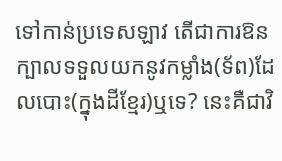ទៅកាន់ប្រទេសឡាវ តើជាការឱនក្បាលទទួលយកនូវកម្លាំង(ទ័ព)ដែលបោះ(ក្នុងដីខ្មែរ)ឬទេ? នេះគឺជាវិ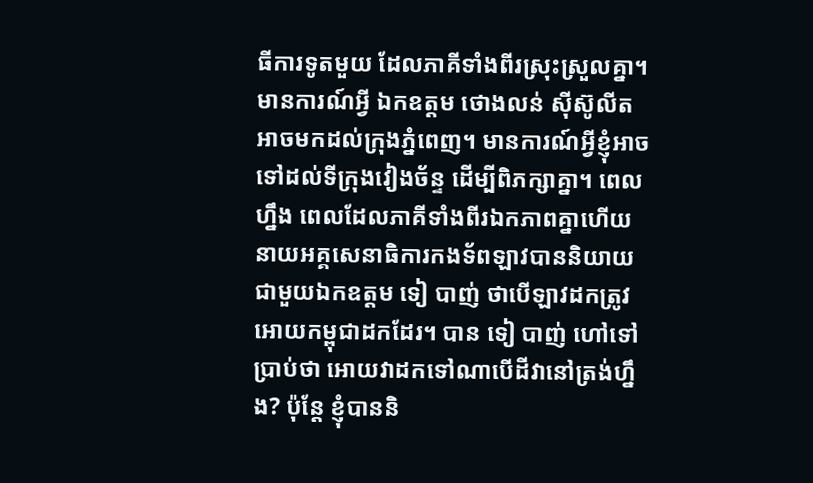ធីការទូតមួយ ដែលភាគីទាំងពីរស្រុះស្រួលគ្នា។ មានការណ៍អ្វី ឯកឧត្ដម ថោងលន់ ស៊ីស៊ូលីត អាចមកដល់ក្រុងភ្នំពេញ។ មានការណ៍អ្វីខ្ញុំអាចទៅដល់ទីក្រុងវៀងច័ន្ទ ដើម្បីពិភក្សាគ្នា។ ពេលហ្នឹង ពេលដែលភាគីទាំងពីរឯកភាពគ្នាហើយ នាយអគ្គសេនាធិការកងទ័ពឡាវបាននិយាយជាមួយឯកឧត្ដម ទៀ បាញ់ ថាបើឡាវដកត្រូវអោយកម្ពុជាដកដែរ។ បាន ទៀ បាញ់ ហៅទៅប្រាប់ថា អោយវាដកទៅណាបើដីវានៅត្រង់ហ្នឹង? ប៉ុន្តែ ខ្ញុំបាននិ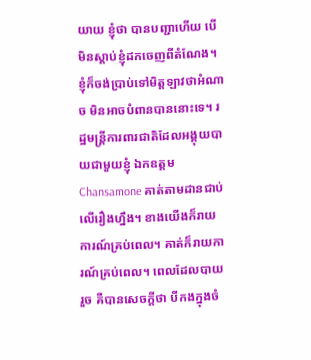យាយ ខ្ញុំថា បានបញ្ជាហើយ បើមិនស្ដាប់ខ្ញុំដកចេញពីតំណែង។ ខ្ញុំក៏ចង់ប្រាប់ទៅមិត្តឡាវថាអំណាច មិនអាចបំពានបាននោះទេ។ រដ្ឋមន្រ្ដីការពារជាតិដែលអង្គុយបាយជាមួយខ្ញុំ ឯកឧត្តម Chansamone គាត់តាមដានជាប់លើរឿងហ្នឹង។ ខាងយើងក៏រាយការណ៍គ្រប់ពេល។ គាត់ក៏រាយការណ៍គ្រប់ពេល។ ពេលដែលបាយរួច គឺបានសេចក្ដីថា បីកងក្នុងចំ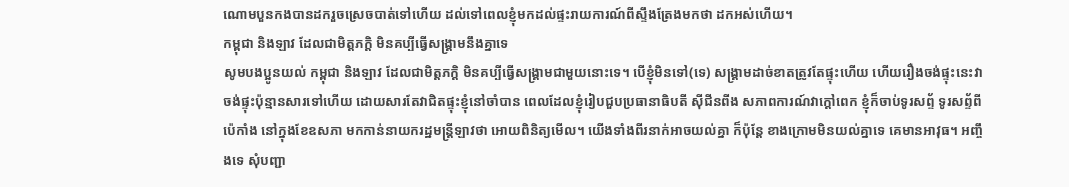ណោមបួនកងបានដករួចស្រេចបាត់ទៅហើយ ដល់ទៅពេលខ្ញុំមកដល់ផ្ទះរាយការណ៍ពីស្ទឹងត្រែងមកថា ដកអស់ហើយ។
កម្ពុជា និងឡាវ ដែលជាមិត្តភក្ដិ មិនគប្បីធ្វើសង្គ្រាមនឹងគ្នាទេ
សូមបងប្អូនយល់ កម្ពុជា និងឡាវ ដែលជាមិត្តភក្ដិ មិនគប្បីធ្វើសង្គ្រាមជាមួយនោះទេ។ បើខ្ញុំមិនទៅ(ទេ) សង្រ្គាមដាច់ខាតត្រូវតែផ្ទុះហើយ ហើយរឿងចង់ផ្ទុះនេះវាចង់ផ្ទុះប៉ុន្មានសារទៅហើយ ដោយសារតែវាជិតផ្ទុះខ្ញុំនៅចាំបាន ពេលដែលខ្ញុំរៀបជួបប្រធានាធិបតី ស៊ីជីនពីង សភាពការណ៍វាក្ដៅពេក ខ្ញុំក៏ចាប់ទូរសព្ទ័ ទូរសព្ទ័ពីប៉េកាំង នៅក្នុងខែឧសភា មកកាន់នាយករដ្ឋមន្រ្ដីឡាវថា អោយពិនិត្យមើល។ យើងទាំងពីរនាក់អាចយល់គ្នា ក៏ប៉ុន្តែ ខាងក្រោមមិនយល់គ្នាទេ គេមានអាវុធ។ អញ្ចឹងទេ សុំបញ្ជា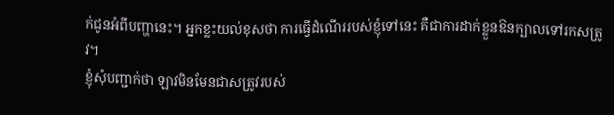ក់ជូនអំពីបញ្ហានេះ។ អ្នកខ្លះយល់ខុសថា ការធ្វើដំណើររបស់ខ្ញុំទៅនេះ គឺជាការដាក់ខ្លួនឱនក្បាលទៅរកសត្រូវ។
ខ្ញុំសុំបញ្ជាក់ថា ឡាវមិនមែនជាសត្រូវរបស់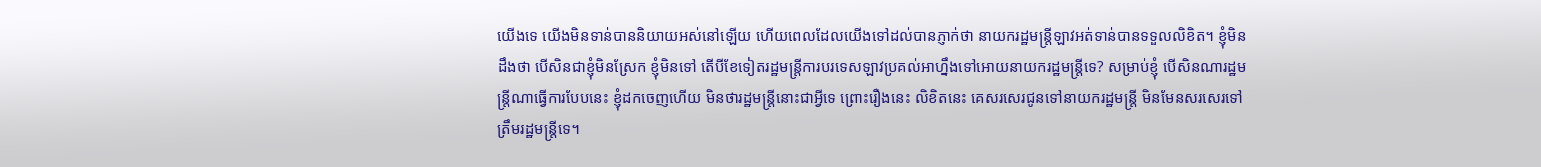យើងទេ យើងមិនទាន់បាននិយាយអស់នៅឡើយ ហើយពេលដែលយើងទៅដល់បានភ្ញាក់ថា នាយករដ្ឋមន្រ្ដីឡាវអត់ទាន់បានទទួលលិខិត។ ខ្ញុំមិនដឹងថា បើសិនជាខ្ញុំមិនស្រែក ខ្ញុំមិនទៅ តើបីខែទៀតរដ្ឋមន្រ្ដីការបរទេសឡាវប្រគល់អាហ្នឹងទៅអោយនាយករដ្ឋមន្រ្ដីទេ? សម្រាប់ខ្ញុំ បើសិនណារដ្ឋមន្រ្ដីណាធ្វើការបែបនេះ ខ្ញុំដកចេញហើយ មិនថារដ្ឋមន្រ្ដីនោះជាអ្វីទេ ព្រោះរឿងនេះ លិខិតនេះ គេសរសេរជូនទៅនាយករដ្ឋមន្រ្ដី មិនមែនសរសេរទៅត្រឹមរដ្ឋមន្រ្ដីទេ។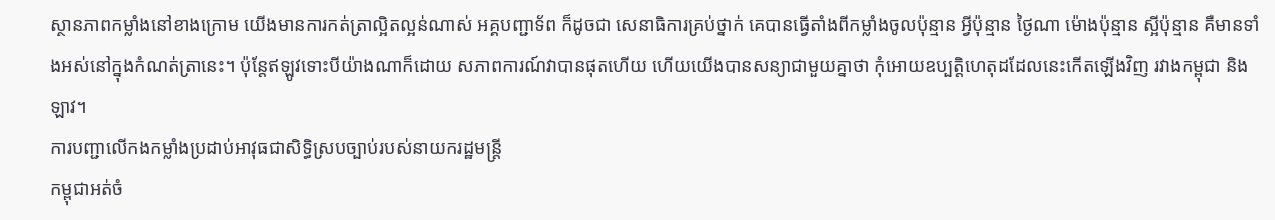ស្ថានភាពកម្លាំងនៅខាងក្រោម យើងមានការកត់ត្រាល្អិតល្អន់ណាស់ អគ្គបញ្ជាទ័ព ក៏ដូចជា សេនាធិការគ្រប់ថ្នាក់ គេបានធ្វើតាំងពីកម្លាំងចូលប៉ុន្មាន អ្វីប៉ុន្មាន ថ្ងៃណា ម៉ោងប៉ុន្មាន ស្អីប៉ុន្មាន គឺមានទាំងអស់នៅក្នុងកំណត់ត្រានេះ។ ប៉ុន្តែឥឡូវទោះបីយ៉ាងណាក៏ដោយ សភាពការណ៍វាបានផុតហើយ ហើយយើងបានសន្យាជាមួយគ្នាថា កុំអោយឧប្បត្តិហេតុដដែលនេះកើតឡើងវិញ រវាងកម្ពុជា និងឡាវ។
ការបញ្ជាលើកងកម្លាំងប្រដាប់អាវុធជាសិទ្ធិស្របច្បាប់របស់នាយករដ្ឋមន្រ្ដី
កម្ពុជាអត់ចំ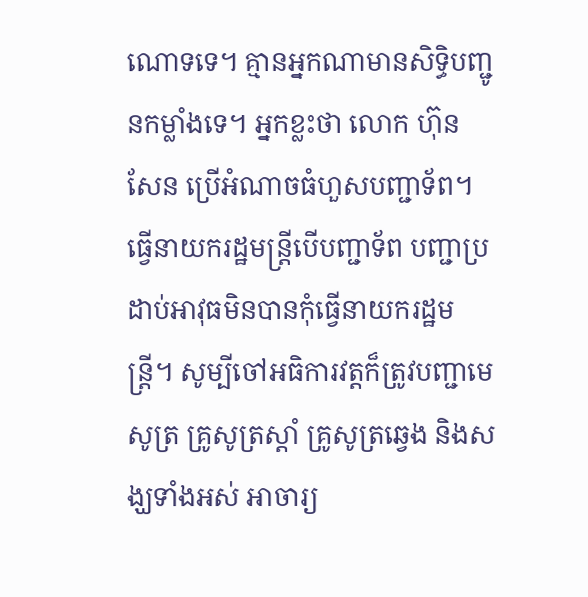ណោទទេ។ គ្មានអ្នកណាមានសិទ្ធិបញ្ជូនកម្លាំងទេ។ អ្នកខ្លះថា លោក ហ៊ុន សែន ប្រើអំណាចធំហួសបញ្ជាទ័ព។ ធ្វើនាយករដ្ឋមន្រ្ដីបើបញ្ជាទ័ព បញ្ជាប្រដាប់អាវុធមិនបានកុំធ្វើនាយករដ្ឋមន្រ្ដី។ សូម្បីចៅអធិការវត្តក៏ត្រូវបញ្ជាមេសូត្រ គ្រូសូត្រស្ដាំ គ្រូសូត្រឆ្វេង និងសង្ឃទាំងអស់ អាចារ្យ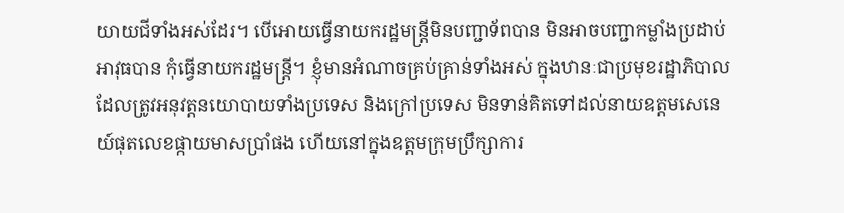យាយជីទាំងអស់ដែរ។ បើអោយធ្វើនាយករដ្ឋមន្រ្ដីមិនបញ្ជាទ័ពបាន មិនអាចបញ្ជាកម្លាំងប្រដាប់អាវុធបាន កុំធ្វើនាយករដ្ឋមន្រ្ដី។ ខ្ញុំមានអំណាចគ្រប់គ្រាន់ទាំងអស់ ក្នុងឋានៈជាប្រមុខរដ្ឋាភិបាល ដែលត្រូវអនុវត្តនយោបាយទាំងប្រទេស និងក្រៅប្រទេស មិនទាន់គិតទៅដល់នាយឧត្តមសេនេយ៍ផុតលេខផ្កាយមាសប្រាំផង ហើយនៅក្នុងឧត្ដមក្រុមប្រឹក្សាការ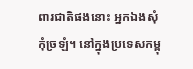ពារជាតិផងនោះ អ្នកឯងសុំកុំច្រឡំ។ នៅក្នុងប្រទេសកម្ពុ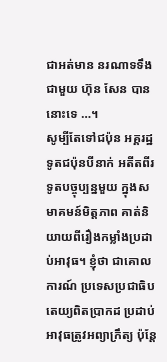ជាអត់មាន នរណាទទឹងជាមួយ ហ៊ុន សែន បាននោះទេ …។
សូម្បីតែទៅជប៉ុន អគ្គរដ្ឋទូតជប៉ុនបីនាក់ អតីតពីរ ទូតបច្ចុប្បន្នមួយ ក្នុងសមាគមន៍មិត្តភាព គាត់និយាយពីរឿងកម្លាំងប្រដាប់អាវុធ។ ខ្ញុំថា ជាគោលការណ៍ ប្រទេសប្រជាធិបតេយ្យពិតប្រាកដ ប្រដាប់អាវុធត្រូវអព្យាក្រឹត្យ ប៉ុន្តែ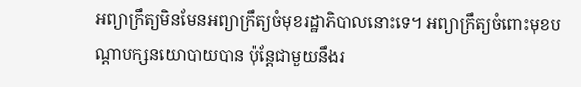អព្យាក្រឹត្យមិនមែនអព្យាក្រឹត្យចំមុខរដ្ឋាភិបាលនោះទេ។ អព្យាក្រឹត្យចំពោះមុខបណ្ដាបក្សនយោបាយបាន ប៉ុន្ដែជាមួយនឹងរ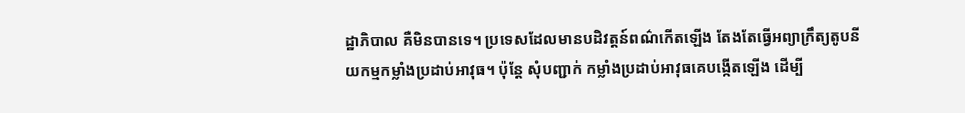ដ្ឋាភិបាល គឺមិនបានទេ។ ប្រទេសដែលមានបដិវត្តន៍ពណ៌កើតឡើង តែងតែធ្វើអព្យាក្រឹត្យតូបនីយកម្មកម្លាំងប្រដាប់អាវុធ។ ប៉ុន្ដែ សុំបញ្ជាក់ កម្លាំងប្រដាប់អាវុធគេបង្កើតឡើង ដើម្បី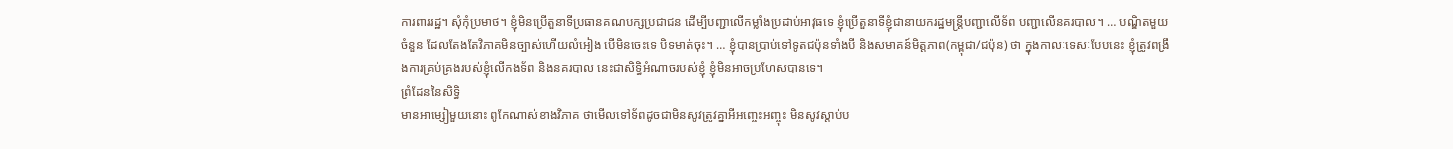ការពាររដ្ឋ។ សុំកុំប្រមាថ។ ខ្ញុំមិនប្រើតួនាទីប្រធានគណបក្សប្រជាជន ដើម្បីបញ្ជាលើកម្លាំងប្រដាប់អាវុធទេ ខ្ញុំប្រើតួនាទីខ្ញុំជានាយករដ្ឋមន្រ្ដីបញ្ជាលើទ័ព បញ្ជាលើនគរបាល។ … បណ្ឌិតមួយចំនួន ដែលតែងតែវិភាគមិនច្បាស់ហើយលំអៀង បើមិនចេះទេ បិទមាត់ចុះ។ … ខ្ញុំបានប្រាប់ទៅទូតជប៉ុនទាំងបី និងសមាគន៍មិត្តភាព(កម្ពុជា/ជប៉ុន) ថា ក្នុងកាលៈទេសៈបែបនេះ ខ្ញុំត្រូវពង្រឹងការគ្រប់គ្រងរបស់ខ្ញុំលើកងទ័ព និងនគរបាល នេះជាសិទ្ធិអំណាចរបស់ខ្ញុំ ខ្ញុំមិនអាចប្រហែសបានទេ។
ព្រំដែននៃសិទ្ធិ
មានអាម្សៀមួយនោះ ពូកែណាស់ខាងវិភាគ ថាមើលទៅទ័ពដូចជាមិនសូវត្រូវគ្នាអីអញ្ចេះអញ្ចុះ មិនសូវស្តាប់ប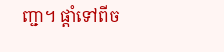ញ្ជា។ ផ្តាំទៅពីច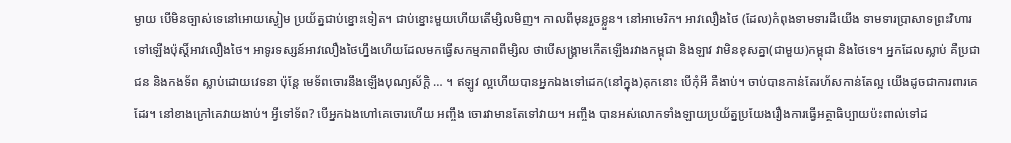ម្ងាយ បើមិនច្បាស់ទេនៅអោយស្ងៀម ប្រយ័ត្នជាប់ខ្នោះទៀត។ ជាប់ខ្នោះមួយហើយតើម្សិលមិញ។ កាលពីមុនរួចខ្លួន។ នៅអាមេរិក។ អាវលឿងថៃ (ដែល)កំពុងទាមទារដីយើង ទាមទារប្រាសាទព្រះវិហារ ទៅឡើងប៉ុស្តិ៍អាវលឿងថៃ។ អាទូរទស្សន៍អាវលឿងថៃហ្នឹងហើយដែលមកធ្វើសកម្មភាពពីម្សិល ថាបើសង្គ្រាមកើតឡើងរវាងកម្ពុជា និងឡាវ វាមិនខុសគ្នា(ជាមួយ)កម្ពុជា និងថៃទេ។ អ្នកដែលស្លាប់ គឺប្រជាជន និងកងទ័ព ស្លាប់ដោយវេទនា ប៉ុន្តែ មេទ័ពចោរនឹងឡើងបុណ្យស័ក្តិ … ។ ឥឡូវ ល្អហើយបានអ្នកឯងទៅដេក(នៅក្នុង)គុកនោះ បើកុំអី គឺងាប់។ ចាប់បានកាន់តែរហ័សកាន់តែល្អ យើងដូចជាការពារគេដែរ។ នៅខាងក្រៅគេវាយងាប់។ អ្វីទៅទ័ព? បើអ្នកឯងហៅគេចោរហើយ អញ្ចឹង ចោរវាមានតែទៅវាយ។ អញ្ចឹង បានអស់លោកទាំងឡាយប្រយ័ត្នប្រយែងរឿងការធ្វើអត្ថាធិប្បាយប៉ះពាល់ទៅដ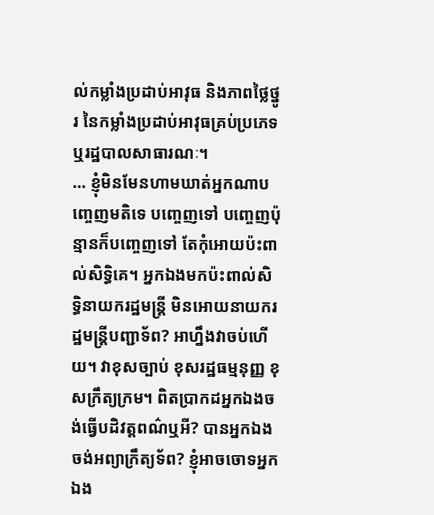ល់កម្លាំងប្រដាប់អាវុធ និងភាពថ្លៃថ្នូរ នៃកម្លាំងប្រដាប់អាវុធគ្រប់ប្រភេទ ឬរដ្ឋបាលសាធារណៈ។
… ខ្ញុំមិនមែនហាមឃាត់អ្នកណាបញ្ចេញមតិទេ បញ្ចេញទៅ បញ្ចេញប៉ុន្មានក៏បញ្ចេញទៅ តែកុំអោយប៉ះពាល់សិទ្ធិគេ។ អ្នកឯងមកប៉ះពាល់សិទ្ធិនាយករដ្ឋមន្ត្រី មិនអោយនាយករដ្ឋមន្ត្រីបញ្ជាទ័ព? អាហ្នឹងវាចប់ហើយ។ វាខុសច្បាប់ ខុសរដ្ឋធម្មនុញ្ញ ខុសក្រឹត្យក្រម។ ពិតប្រាកដអ្នកឯងចង់ធ្វើបដិវត្តពណ៌ឬអី? បានអ្នកឯងចង់អព្យាក្រឹត្យទ័ព? ខ្ញុំអាចចោទអ្នកឯង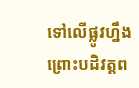ទៅលើផ្លូវហ្នឹង ព្រោះបដិវត្តព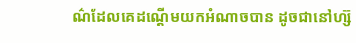ណ៌ដែលគេដណ្តើមយកអំណាចបាន ដូចជានៅហ្ស៊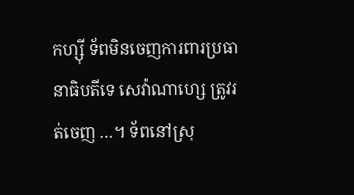កហ្ស៊ី ទ័ពមិនចេញការពារប្រធានាធិបតីទេ សេវ៉ាណាហ្សេ ត្រូវរត់ចេញ …។ ទ័ពនៅស្រុ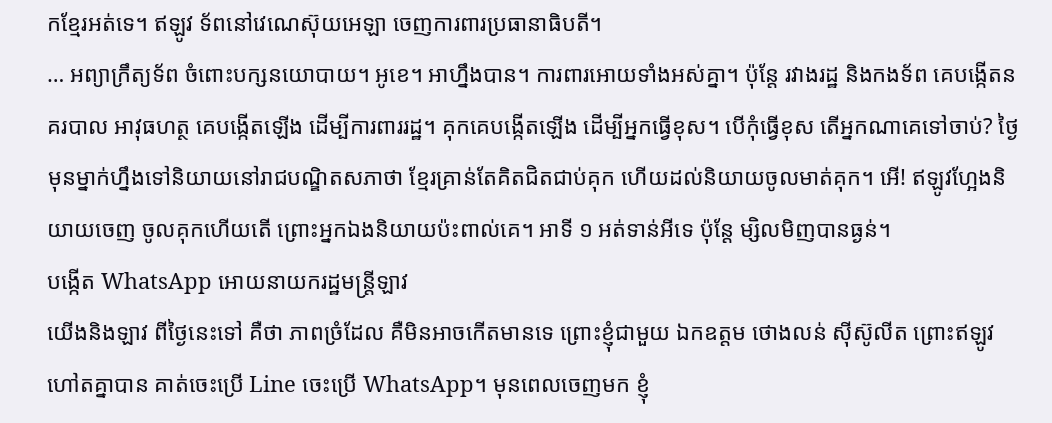កខ្មែរអត់ទេ។ ឥឡូវ ទ័ពនៅវេណេស៊ុយអេឡា ចេញការពារប្រធានាធិបតី។
… អព្យាក្រឹត្យទ័ព ចំពោះបក្សនយោបាយ។ អូខេ។ អាហ្នឹងបាន។ ការពារអោយទាំងអស់គ្នា។ ប៉ុន្តែ រវាងរដ្ឋ និងកងទ័ព គេបង្កើតនគរបាល អាវុធហត្ថ គេបង្កើតឡើង ដើម្បីការពាររដ្ឋ។ គុកគេបង្កើតឡើង ដើម្បីអ្នកធ្វើខុស។ បើកុំធ្វើខុស តើអ្នកណាគេទៅចាប់? ថ្ងៃមុនម្នាក់ហ្នឹងទៅនិយាយនៅរាជបណ្ឌិតសភាថា ខ្មែរគ្រាន់តែគិតជិតជាប់គុក ហើយដល់និយាយចូលមាត់គុក។ អើ! ឥឡូវហ្អែងនិយាយចេញ ចូលគុកហើយតើ ព្រោះអ្នកឯងនិយាយប៉ះពាល់គេ។ អាទី ១ អត់ទាន់អីទេ ប៉ុន្តែ ម្សិលមិញបានធ្ងន់។
បង្កើត WhatsApp អោយនាយករដ្ឋមន្ត្រីឡាវ
យើងនិងឡាវ ពីថ្ងៃនេះទៅ គឺថា ភាពច្រំដែល គឺមិនអាចកើតមានទេ ព្រោះខ្ញុំជាមួយ ឯកឧត្តម ថោងលន់ ស៊ីស៊ូលីត ព្រោះឥឡូវហៅតគ្នាបាន គាត់ចេះប្រើ Line ចេះប្រើ WhatsApp។ មុនពេលចេញមក ខ្ញុំ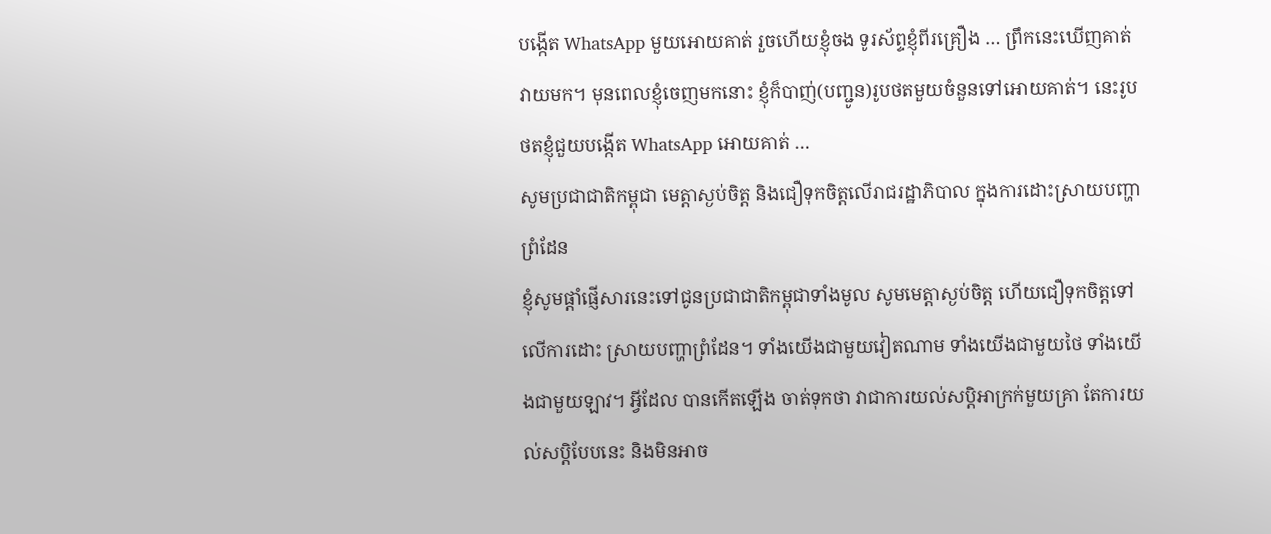បង្កើត WhatsApp មួយអោយគាត់ រួចហើយខ្ញុំចង ទូរស័ព្ទខ្ញុំពីរគ្រឿង … ព្រឹកនេះឃើញគាត់វាយមក។ មុនពេលខ្ញុំចេញមកនោះ ខ្ញុំក៏បាញ់(បញ្ជូន)រូបថតមួយចំនួនទៅអោយគាត់។ នេះរូបថតខ្ញុំជួយបង្កើត WhatsApp អោយគាត់ …
សូមប្រជាជាតិកម្ពុជា មេត្តាស្ងប់ចិត្ត និងជឿទុកចិត្តលើរាជរដ្ឋាភិបាល ក្នុងការដោះស្រាយបញ្ហាព្រំដែន
ខ្ញុំសូមផ្តាំផ្ញើសារនេះទៅជូនប្រជាជាតិកម្ពុជាទាំងមូល សូមមេត្តាស្ងប់ចិត្ត ហើយជឿទុកចិត្តទៅលើការដោះ ស្រាយបញ្ហាព្រំដែន។ ទាំងយើងជាមួយវៀតណាម ទាំងយើងជាមួយថៃ ទាំងយើងជាមួយឡាវ។ អ្វីដែល បានកើតឡើង ចាត់ទុកថា វាជាការយល់សប្តិអាក្រក់មួយគ្រា តែការយល់សប្តិបែបនេះ និងមិនអាច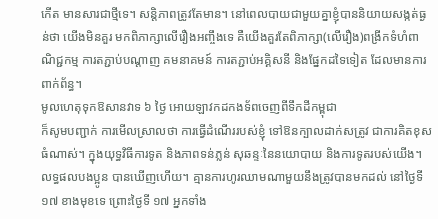កើត មានសារជាថ្មីទេ។ សន្តិភាពត្រូវតែមាន។ នៅពេលបាយជាមួយគ្នាខ្ញុំបាននិយាយសង្កត់ធ្ងន់ថា យើងមិនគួរ មកពិភាក្សាលើរឿងអញ្ចឹងទេ គឺយើងគួរតែពិភាក្សា(លើរឿង)ពង្រីកទំហំពាណិជ្ជកម្ម ការតភ្ជាប់បណ្តាញ គមនាគមន៍ ការតភ្ជាប់អគ្គិសនី និងផ្នែកដទៃទៀត ដែលមានការពាក់ព័ន្ធ។
មូលហេតុទុកឱសានវាទ ៦ ថ្ងៃ អោយឡាវកដកងទ័ពចេញពីទឹកដីកម្ពុជា
ក៏សូមបញ្ជាក់ ការមើលស្រាលថា ការធ្វើដំណើររបស់ខ្ញុំ ទៅឱនក្បាលដាក់សត្រូវ ជាការគិតខុសធំណាស់។ ក្នុងយុទ្ធវិធីការទូត និងភាពទន់ភ្លន់ សុឆន្ទៈនៃនយោបាយ និងការទូតរបស់យើង។ លទ្ធផលបងប្អូន បានឃើញហើយ។ គ្មានការហូរឈាមណាមួយនឹងត្រូវបានមកដល់ នៅថ្ងៃទី ១៧ ខាងមុខទេ ព្រោះថ្ងៃទី ១៧ អ្នកទាំង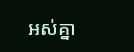អស់គ្នា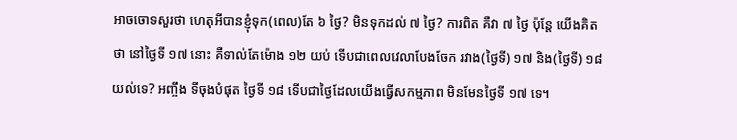អាចចោទសួរថា ហេតុអីបានខ្ញុំទុក(ពេល)តែ ៦ ថ្ងៃ? មិនទុកដល់ ៧ ថ្ងៃ? ការពិត គឺវា ៧ ថ្ងៃ ប៉ុន្តែ យើងគិតថា នៅថ្ងៃទី ១៧ នោះ គឺទាល់តែម៉ោង ១២ យប់ ទើបជាពេលវេលាបែងចែក រវាង(ថ្ងៃទី) ១៧ និង(ថ្ងៃទី) ១៨ យល់ទេ? អញ្ចឹង ទីចុងបំផុត ថ្ងៃទី ១៨ ទើបជាថ្ងៃដែលយើងធ្វើសកម្មភាព មិនមែនថ្ងៃទី ១៧ ទេ។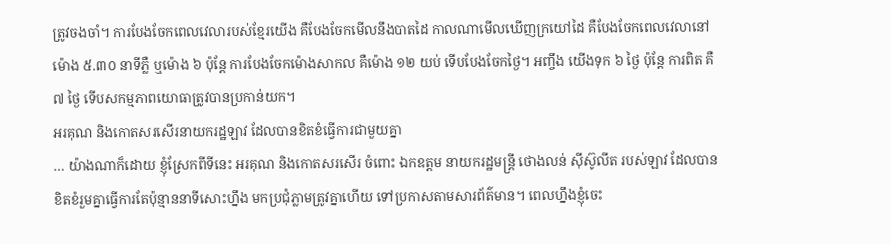ត្រូវចងចាំ។ ការបែងចែកពេលវេលារបស់ខ្មែរយើង គឺបែងចែកមើលនឹងបាតដៃ កាលណាមើលឃើញក្រយៅដៃ គឺបែងចែកពេលវេលានៅម៉ោង ៥.៣០ នាទីភ្លឺ ឬម៉ោង ៦ ប៉ុន្តែ ការបែងចែកម៉ោងសាកល គឺម៉ោង ១២ យប់ ទើបបែងចែកថ្ងៃ។ អញ្ចឹង យើងទុក ៦ ថ្ងៃ ប៉ុន្តែ ការពិត គឺ ៧ ថ្ងៃ ទើបសកម្មភាពយោធាត្រូវបានប្រកាន់យក។
អរគុណ និងកោតសរសើរនាយករដ្ឋឡាវ ដែលបានខិតខំធ្វើការជាមួយគ្នា
… យ៉ាងណាក៏ដោយ ខ្ញុំស្រែកពីទីនេះ អរគុណ និងកោតសរសើរ ចំពោះ ឯកឧត្តម នាយករដ្ឋមន្ត្រី ថោងលន់ ស៊ីស៊ូលីត របស់ឡាវ ដែលបានខិតខំរួមគ្នាធ្វើការតែប៉ុន្មាននាទីសោះហ្នឹង មកប្រជុំភ្លាមត្រូវគ្នាហើយ ទៅប្រកាសតាមសារព័ត៌មាន។ ពេលហ្នឹងខ្ញុំចេះ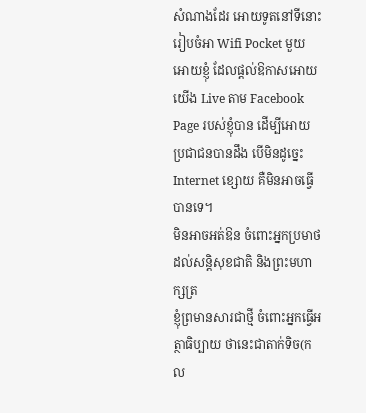សំណាងដែរ អោយទូតនៅទីនោះរៀបចំអា Wifi Pocket មួយអោយខ្ញុំ ដែលផ្តល់ឱកាសអោយយើង Live តាម Facebook Page របស់ខ្ញុំបាន ដើម្បីអោយប្រជាជនបានដឹង បើមិនដូច្នេះ Internet ខ្សោយ គឺមិនអាចធ្វើបានទេ។
មិនអាចអត់ឱន ចំពោះអ្នកប្រមាថដល់សន្តិសុខជាតិ និងព្រះមហាក្សត្រ
ខ្ញុំព្រមានសារជាថ្មី ចំពោះអ្នកធ្វើអត្ថាធិប្បាយ ថានេះជាតាក់ទិច(កល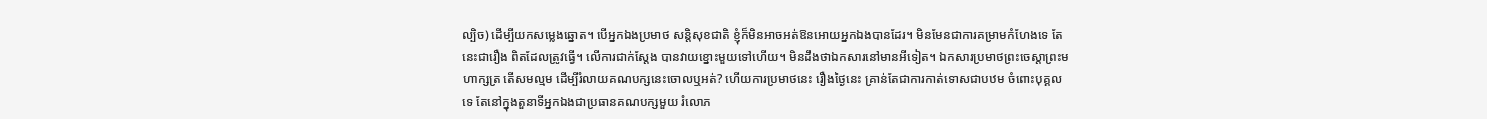ល្បិច) ដើម្បីយកសម្លេងឆ្នោត។ បើអ្នកឯងប្រមាថ សន្តិសុខជាតិ ខ្ញុំក៏មិនអាចអត់ឱនអោយអ្នកឯងបានដែរ។ មិនមែនជាការគម្រាមកំហែងទេ តែនេះជារឿង ពិតដែលត្រូវធ្វើ។ លើការជាក់ស្តែង បានវាយខ្នោះមួយទៅហើយ។ មិនដឹងថាឯកសារនៅមានអីទៀត។ ឯកសារប្រមាថព្រះចេស្តាព្រះមហាក្សត្រ តើសមល្មម ដើម្បីរំលាយគណបក្សនេះចោលឬអត់? ហើយការប្រមាថនេះ រឿងថ្ងៃនេះ គ្រាន់តែជាការកាត់ទោសជាបឋម ចំពោះបុគ្គលទេ តែនៅក្នុងតួនាទីអ្នកឯងជាប្រធានគណបក្សមួយ រំលោភ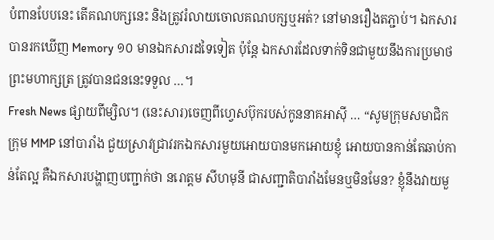បំពានបែបនេះ តើគណបក្សនេះ និងត្រូវរំលាយចោលគណបក្សឬអត់? នៅមានរឿងតភ្ជាប់។ ឯកសារបានរកឃើញ Memory ១០ មានឯកសារដទៃទៀត ប៉ុន្តែ ឯកសារដែលទាក់ទិនជាមួយនឹងការប្រមាថព្រះមហាក្សត្រ ត្រូវបានជននេះទទួល …។
Fresh News ផ្សាយពីម្សិល។ (នេះសារ)ចេញពីហ្វេសប៊ុករបស់កូននាគអាស៊ី … “សូមក្រុមសមាជិកក្រុម MMP នៅបារាំង ជួយស្រាវជ្រាវរកឯកសារមួយអោយបានមកអោយខ្ញុំ អោយបានកាន់តែឆាប់កាន់តែល្អ គឺឯកសារបង្ហាញបញ្ជាក់ថា នរោត្តម សីហមុនី ជាសញ្ជាតិបារាំងមែនឬមិនមែន? ខ្ញុំនឹងវាយមួ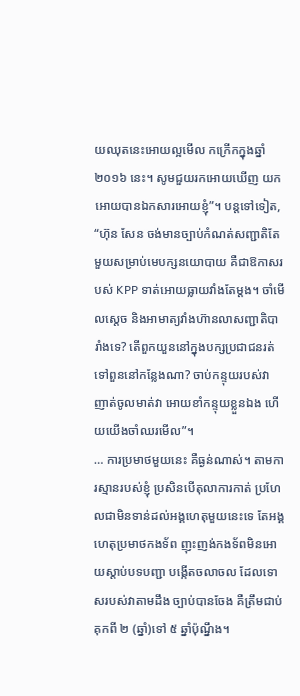យឈុតនេះអោយល្អមើល កក្រើកក្នុងឆ្នាំ ២០១៦ នេះ។ សូមជួយរកអោយឃើញ យកអោយបានឯកសារអោយខ្ញុំ”។ បន្តទៅទៀត, “ហ៊ុន សែន ចង់មានច្បាប់កំណត់សញ្ជាតិតែមួយសម្រាប់មេបក្សនយោបាយ គឺជាឱកាសរបស់ KPP ទាត់អោយធ្លាយវាំងតែម្តង។ ចាំមើលស្តេច និងអាមាត្យវាំងហ៊ានលាសញ្ជាតិបារាំងទេ? តើពួកយួននៅក្នុងបក្សប្រជាជនរត់ទៅពួននៅកន្លែងណា? ចាប់កន្ទុយរបស់វា ញាត់ចូលមាត់វា អោយខាំកន្ទុយខ្លួនឯង ហើយយើងចាំឈរមើល”។
… ការប្រមាថមួយនេះ គឺធ្ងន់ណាស់។ តាមការស្មានរបស់ខ្ញុំ ប្រសិនបើតុលាការកាត់ ប្រហែលជាមិនទាន់ដល់អង្គហេតុមួយនេះទេ តែអង្គហេតុប្រមាថកងទ័ព ញុះញង់កងទ័ពមិនអោយស្តាប់បទបញ្ជា បង្កើតចលាចល ដែលទោសរបស់វាតាមដឹង ច្បាប់បានចែង គឺត្រឹមជាប់គុកពី ២ (ឆ្នាំ)ទៅ ៥ ឆ្នាំប៉ុណ្នឹង។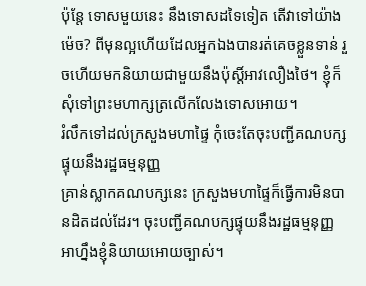ប៉ុន្តែ ទោសមួយនេះ នឹងទោសដទៃទៀត តើវាទៅយ៉ាងម៉េច? ពីមុនល្អហើយដែលអ្នកឯងបានរត់គេចខ្លួនទាន់ រួចហើយមកនិយាយជាមួយនឹងប៉ុស្តិ៍អាវលឿងថៃ។ ខ្ញុំក៏សុំទៅព្រះមហាក្សត្រលើកលែងទោសអោយ។
រំលឹកទៅដល់ក្រសួងមហាផ្ទៃ កុំចេះតែចុះបញ្ជីគណបក្សផ្ទុយនឹងរដ្ឋធម្មនុញ្ញ
គ្រាន់ស្លាកគណបក្សនេះ ក្រសួងមហាផ្ទៃក៏ធ្វើការមិនបានដិតដល់ដែរ។ ចុះបញ្ជីគណបក្សផ្ទុយនឹងរដ្ឋធម្មនុញ្ញ អាហ្នឹងខ្ញុំនិយាយអោយច្បាស់។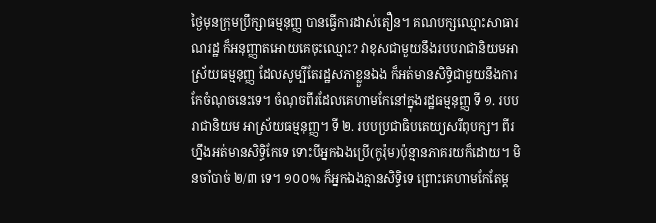ថ្ងៃមុនក្រុមប្រឹក្សាធម្មនុញ្ញ បានធ្វើការដាស់តឿន។ គណបក្សឈ្មោះសាធារណរដ្ឋ ក៏អនុញ្ញាតអោយគេចុះឈ្មោះ? វាខុសជាមួយនឹងរបបរាជានិយមអាស្រ័យធម្មនុញ្ញ ដែលសូម្បីតែរដ្ឋសភាខ្លួនឯង ក៏អត់មានសិទ្ធិជាមួយនឹងការកែចំណុចនេះទេ។ ចំណុចពីរដែលគេហាមកែនៅក្នុងរដ្ឋធម្មនុញ្ញ ទី ១. របបរាជានិយម អាស្រ័យធម្មនុញ្ញ។ ទី ២. របបប្រជាធិបតេយ្យសរីពុបក្ស។ ពីរហ្នឹងអត់មានសិទ្ធិកែទេ ទោះបីអ្នកឯងប្រើ(កូរ៉ុម)ប៉ុន្មានភាគរយក៏ដោយ។ មិនចាំបាច់ ២/៣ ទេ។ ១០០% ក៏អ្នកឯងគ្មានសិទ្ធិទេ ព្រោះគេហាមកែតែម្ត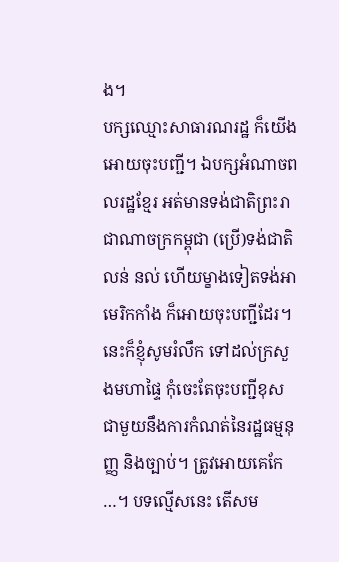ង។
បក្សឈ្មោះសាធារណរដ្ឋ ក៏យើងអោយចុះបញ្ជី។ ឯបក្សអំណាចពលរដ្ឋខ្មែរ អត់មានទង់ជាតិព្រះរាជាណាចក្រកម្ពុជា (ប្រើ)ទង់ជាតិ លន់ នល់ ហើយម្ខាងទៀតទង់អាមេរិកកាំង ក៏អោយចុះបញ្ជីដែរ។ នេះក៏ខ្ញុំសូមរំលឹក ទៅដល់ក្រសួងមហាផ្ទៃ កុំចេះតែចុះបញ្ជីខុសជាមួយនឹងការកំណត់នៃរដ្ឋធម្មនុញ្ញ និងច្បាប់។ ត្រូវអោយគេកែ …។ បទល្មើសនេះ តើសម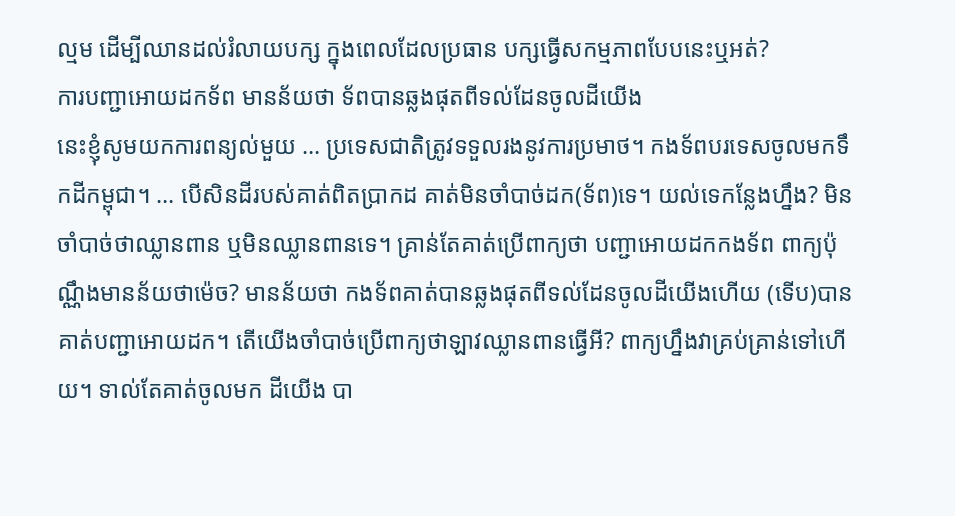ល្មម ដើម្បីឈានដល់រំលាយបក្ស ក្នុងពេលដែលប្រធាន បក្សធ្វើសកម្មភាពបែបនេះឬអត់?
ការបញ្ជាអោយដកទ័ព មានន័យថា ទ័ពបានឆ្លងផុតពីទល់ដែនចូលដីយើង
នេះខ្ញុំសូមយកការពន្យល់មួយ … ប្រទេសជាតិត្រូវទទួលរងនូវការប្រមាថ។ កងទ័ពបរទេសចូលមកទឹកដីកម្ពុជា។ … បើសិនដីរបស់គាត់ពិតប្រាកដ គាត់មិនចាំបាច់ដក(ទ័ព)ទេ។ យល់ទេកន្លែងហ្នឹង? មិនចាំបាច់ថាឈ្លានពាន ឬមិនឈ្លានពានទេ។ គ្រាន់តែគាត់ប្រើពាក្យថា បញ្ជាអោយដកកងទ័ព ពាក្យប៉ុណ្ណឹងមានន័យថាម៉េច? មានន័យថា កងទ័ពគាត់បានឆ្លងផុតពីទល់ដែនចូលដីយើងហើយ (ទើប)បានគាត់បញ្ជាអោយដក។ តើយើងចាំបាច់ប្រើពាក្យថាឡាវឈ្លានពានធ្វើអី? ពាក្យហ្នឹងវាគ្រប់គ្រាន់ទៅហើយ។ ទាល់តែគាត់ចូលមក ដីយើង បា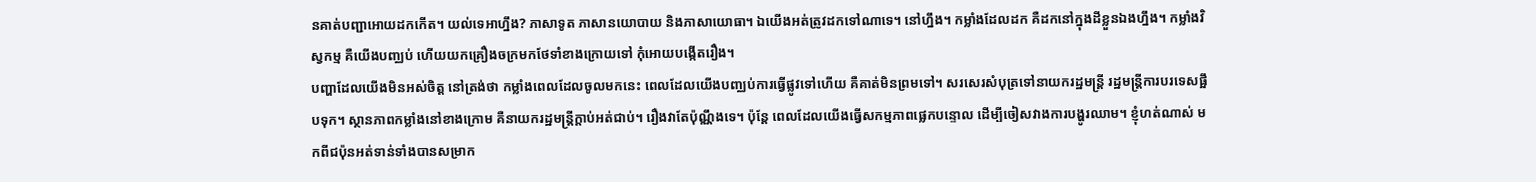នគាត់បញ្ជាអោយដកកើត។ យល់ទេអាហ្នឹង? ភាសាទូត ភាសានយោបាយ និងភាសាយោធា។ ឯយើងអត់ត្រូវដកទៅណាទេ។ នៅហ្នឹង។ កម្លាំងដែលដក គឺដកនៅក្នុងដីខ្លួនឯងហ្នឹង។ កម្លាំងវិស្វកម្ម គឺយើងបញ្ឈប់ ហើយយកគ្រឿងចក្រមកថែទាំខាងក្រោយទៅ កុំអោយបង្កើតរឿង។
បញ្ហាដែលយើងមិនអស់ចិត្ត នៅត្រង់ថា កម្លាំងពេលដែលចូលមកនេះ ពេលដែលយើងបញ្ឈប់ការធ្វើផ្លូវទៅហើយ គឺគាត់មិនព្រមទៅ។ សរសេរសំបុត្រទៅនាយករដ្ឋមន្ត្រី រដ្ឋមន្ត្រីការបរទេសផ្អឹបទុក។ ស្ថានភាពកម្លាំងនៅខាងក្រោម គឺនាយករដ្ឋមន្ត្រីក្តាប់អត់ជាប់។ រឿងវាតែប៉ុណ្ណឹងទេ។ ប៉ុន្តែ ពេលដែលយើងធ្វើសកម្មភាពផ្លេកបន្ទោល ដើម្បីចៀសវាងការបង្ហូរឈាម។ ខ្ញុំហត់ណាស់ មកពីជប៉ុនអត់ទាន់ទាំងបានសម្រាក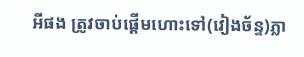អីផង ត្រូវចាប់ផ្តើមហោះទៅ(វៀងច័ន្ទ)ភ្លា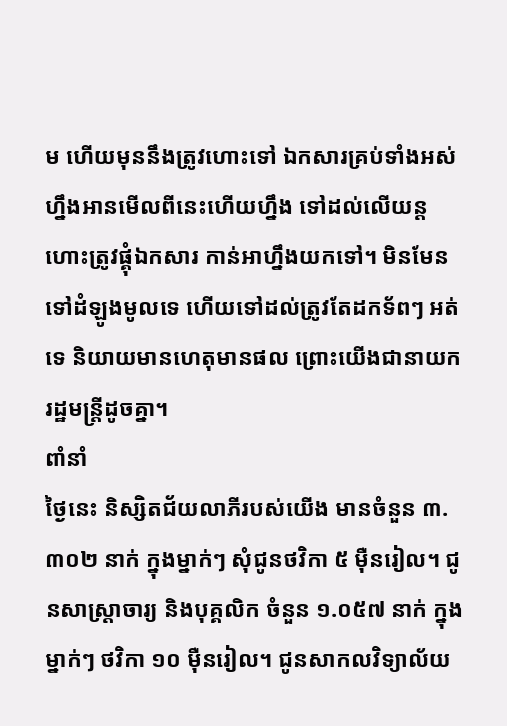ម ហើយមុននឹងត្រូវហោះទៅ ឯកសារគ្រប់ទាំងអស់ហ្នឹងអានមើលពីនេះហើយហ្នឹង ទៅដល់លើយន្តហោះត្រូវផ្គុំឯកសារ កាន់អាហ្នឹងយកទៅ។ មិនមែនទៅដំឡូងមូលទេ ហើយទៅដល់ត្រូវតែដកទ័ពៗ អត់ទេ និយាយមានហេតុមានផល ព្រោះយើងជានាយករដ្ឋមន្ត្រីដូចគ្នា។
ពាំនាំ
ថ្ងៃនេះ និស្សិតជ័យលាភីរបស់យើង មានចំនួន ៣.៣០២ នាក់ ក្នុងម្នាក់ៗ សុំជូនថវិកា ៥ ម៉ឺនរៀល។ ជូនសាស្ត្រាចារ្យ និងបុគ្គលិក ចំនួន ១.០៥៧ នាក់ ក្នុងម្នាក់ៗ ថវិកា ១០ ម៉ឺនរៀល។ ជូនសាកលវិទ្យាល័យ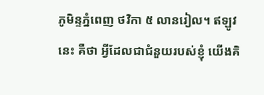ភូមិន្ទភ្នំពេញ ថវិកា ៥ លានរៀល។ ឥឡូវនេះ គឺថា អ្វីដែលជាជំនួយរបស់ខ្ញុំ យើងគិ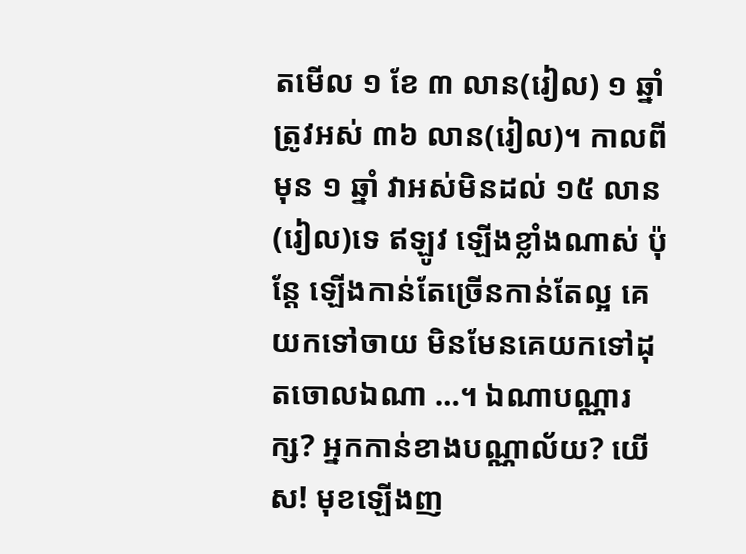តមើល ១ ខែ ៣ លាន(រៀល) ១ ឆ្នាំ ត្រូវអស់ ៣៦ លាន(រៀល)។ កាលពីមុន ១ ឆ្នាំ វាអស់មិនដល់ ១៥ លាន(រៀល)ទេ ឥឡូវ ឡើងខ្លាំងណាស់ ប៉ុន្តែ ឡើងកាន់តែច្រើនកាន់តែល្អ គេយកទៅចាយ មិនមែនគេយកទៅដុតចោលឯណា …។ ឯណាបណ្ណារក្ស? អ្នកកាន់ខាងបណ្ណាល័យ? យើស! មុខឡើងញ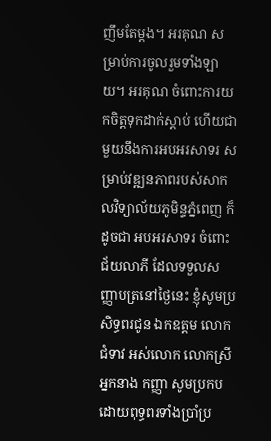ញឹមតែម្តង។ អរគុណ សម្រាប់ការចូលរួមទាំងឡាយ។ អរគុណ ចំពោះការយកចិត្តទុកដាក់ស្តាប់ ហើយជាមួយនឹងការអបអរសាទរ សម្រាប់វឌ្ឍនភាពរបស់សាកលវិទ្យាល័យភូមិន្ទភ្នំពេញ ក៏ដូចជា អបអរសាទរ ចំពោះជ័យលាភី ដែលទទួលសញ្ញាបត្រនៅថ្ងៃនេះ ខ្ញុំសូមប្រសិទ្ធពរជូន ឯកឧត្តម លោកជំទាវ អស់លោក លោកស្រី អ្នកនាង កញ្ញា សូមប្រកបដោយពុទ្ធពរទាំងប្រាំប្រ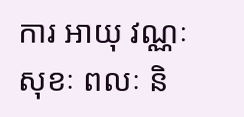ការ អាយុ វណ្ណៈ សុខៈ ពលៈ និ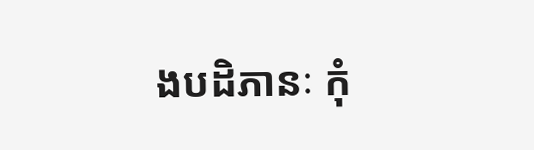ងបដិភានៈ កុំ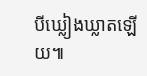បីឃ្លៀងឃ្លាតឡើយ៕